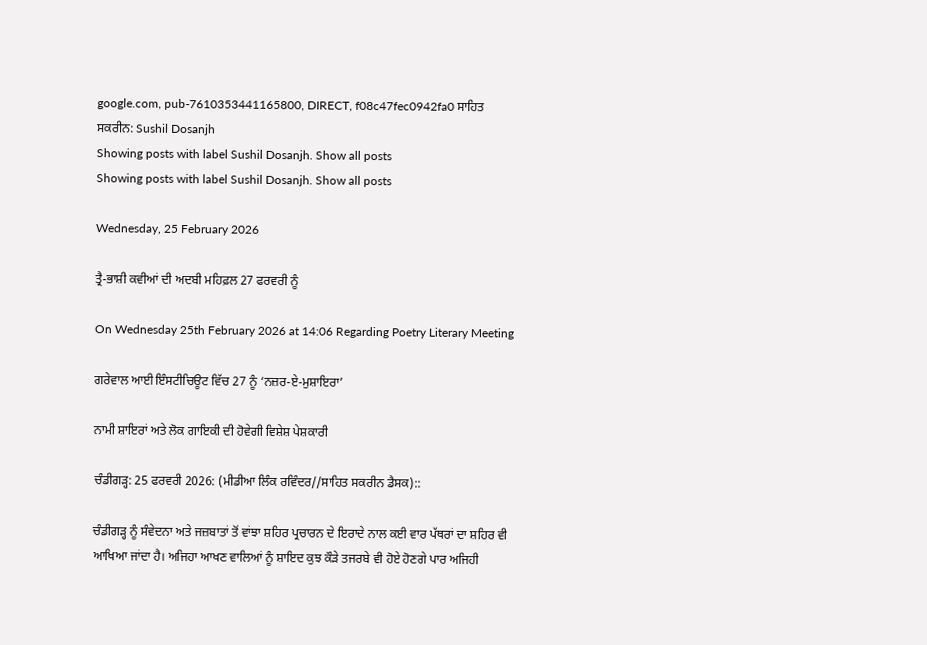google.com, pub-7610353441165800, DIRECT, f08c47fec0942fa0 ਸਾਹਿਤ ਸਕਰੀਨ: Sushil Dosanjh
Showing posts with label Sushil Dosanjh. Show all posts
Showing posts with label Sushil Dosanjh. Show all posts

Wednesday, 25 February 2026

ਤ੍ਰੈ-ਭਾਸ਼ੀ ਕਵੀਆਂ ਦੀ ਅਦਬੀ ਮਹਿਫ਼ਲ 27 ਫਰਵਰੀ ਨੂੰ

On Wednesday 25th February 2026 at 14:06 Regarding Poetry Literary Meeting

ਗਰੇਵਾਲ ਆਈ ਇੰਸਟੀਚਿਊਟ ਵਿੱਚ 27 ਨੂੰ ‘ਨਜ਼ਰ-ਏ-ਮੁਸ਼ਾਇਰਾ’

ਨਾਮੀ ਸ਼ਾਇਰਾਂ ਅਤੇ ਲੋਕ ਗਾਇਕੀ ਦੀ ਹੋਵੇਗੀ ਵਿਸ਼ੇਸ਼ ਪੇਸ਼ਕਾਰੀ

ਚੰਡੀਗੜ੍ਹ: 25 ਫਰਵਰੀ 2026: (ਮੀਡੀਆ ਲਿੰਕ ਰਵਿੰਦਰ//ਸਾਹਿਤ ਸਕਰੀਨ ਡੈਸਕ)::

ਚੰਡੀਗੜ੍ਹ ਨੂੰ ਸੰਵੇਦਨਾ ਅਤੇ ਜਜ਼ਬਾਤਾਂ ਤੋਂ ਵਾਂਝਾ ਸ਼ਹਿਰ ਪ੍ਰਚਾਰਨ ਦੇ ਇਰਾਦੇ ਨਾਲ ਕਈ ਵਾਰ ਪੱਥਰਾਂ ਦਾ ਸ਼ਹਿਰ ਵੀ ਆਖਿਆ ਜਾਂਦਾ ਹੈ। ਅਜਿਹਾ ਆਖਣ ਵਾਲਿਆਂ ਨੂੰ ਸ਼ਾਇਦ ਕੁਝ ਕੌੜੇ ਤਜਰਬੇ ਵੀ ਹੋਏ ਹੋਣਗੇ ਪਾਰ ਅਜਿਹੀ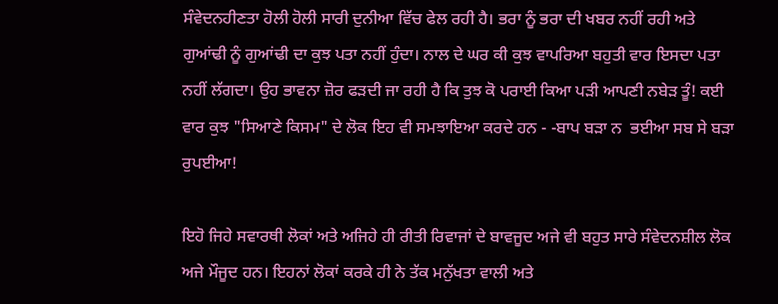ਸੰਵੇਦਨਹੀਣਤਾ ਹੋਲੀ ਹੋਲੀ ਸਾਰੀ ਦੁਨੀਆ ਵਿੱਚ ਫੇਲ ਰਹੀ ਹੈ। ਭਰਾ ਨੂੰ ਭਰਾ ਦੀ ਖਬਰ ਨਹੀਂ ਰਹੀ ਅਤੇ ਗੁਆਂਢੀ ਨੂੰ ਗੁਆਂਢੀ ਦਾ ਕੁਝ ਪਤਾ ਨਹੀਂ ਹੁੰਦਾ। ਨਾਲ ਦੇ ਘਰ ਕੀ ਕੁਝ ਵਾਪਰਿਆ ਬਹੁਤੀ ਵਾਰ ਇਸਦਾ ਪਤਾ ਨਹੀਂ ਲੱਗਦਾ। ਉਹ ਭਾਵਨਾ ਜ਼ੋਰ ਫੜਦੀ ਜਾ ਰਹੀ ਹੈ ਕਿ ਤੁਝ ਕੋ ਪਰਾਈ ਕਿਆ ਪੜੀ ਆਪਣੀ ਨਬੇੜ ਤੂੰ! ਕਈ ਵਾਰ ਕੁਝ "ਸਿਆਣੇ ਕਿਸਮ" ਦੇ ਲੋਕ ਇਹ ਵੀ ਸਮਝਾਇਆ ਕਰਦੇ ਹਨ - -ਬਾਪ ਬੜਾ ਨ  ਭਈਆ ਸਬ ਸੇ ਬੜਾ ਰੁਪਈਆ!

ਇਹੋ ਜਿਹੇ ਸਵਾਰਥੀ ਲੋਕਾਂ ਅਤੇ ਅਜਿਹੇ ਹੀ ਰੀਤੀ ਰਿਵਾਜਾਂ ਦੇ ਬਾਵਜੂਦ ਅਜੇ ਵੀ ਬਹੁਤ ਸਾਰੇ ਸੰਵੇਦਨਸ਼ੀਲ ਲੋਕ ਅਜੇ ਮੌਜੂਦ ਹਨ। ਇਹਨਾਂ ਲੋਕਾਂ ਕਰਕੇ ਹੀ ਨੇ ਤੱਕ ਮਨੁੱਖਤਾ ਵਾਲੀ ਅਤੇ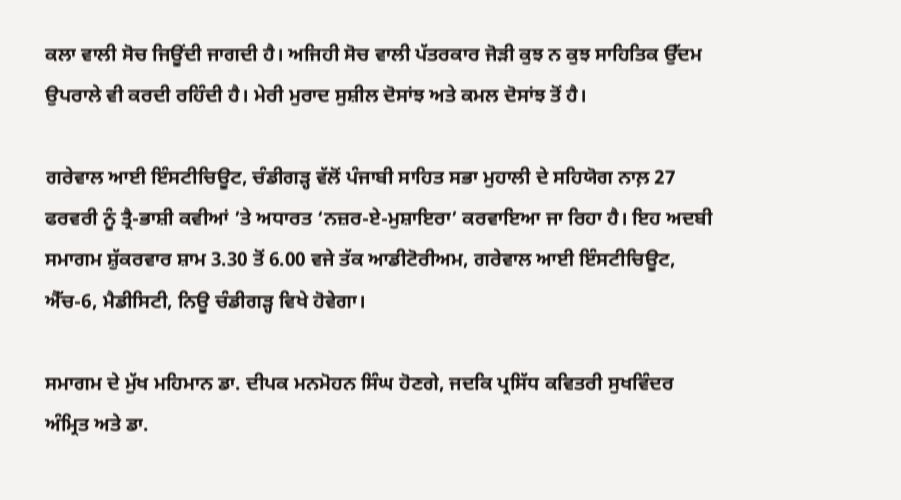ਕਲਾ ਵਾਲੀ ਸੋਚ ਜਿਊਂਦੀ ਜਾਗਦੀ ਹੈ। ਅਜਿਹੀ ਸੋਚ ਵਾਲੀ ਪੱਤਰਕਾਰ ਜੋੜੀ ਕੁਝ ਨ ਕੁਝ ਸਾਹਿਤਿਕ ਉੱਦਮ ਉਪਰਾਲੇ ਵੀ ਕਰਦੀ ਰਹਿੰਦੀ ਹੈ। ਮੇਰੀ ਮੁਰਾਦ ਸੁਸ਼ੀਲ ਦੋਸਾਂਝ ਅਤੇ ਕਮਲ ਦੋਸਾਂਝ ਤੋਂ ਹੈ।

ਗਰੇਵਾਲ ਆਈ ਇੰਸਟੀਚਿਊਟ, ਚੰਡੀਗੜ੍ਹ ਵੱਲੋਂ ਪੰਜਾਬੀ ਸਾਹਿਤ ਸਭਾ ਮੁਹਾਲੀ ਦੇ ਸਹਿਯੋਗ ਨਾਲ਼ 27 ਫਰਵਰੀ ਨੂੰ ਤ੍ਰੈ-ਭਾਸ਼ੀ ਕਵੀਆਂ ’ਤੇ ਅਧਾਰਤ ‘ਨਜ਼ਰ-ਏ-ਮੁਸ਼ਾਇਰਾ’ ਕਰਵਾਇਆ ਜਾ ਰਿਹਾ ਹੈ। ਇਹ ਅਦਬੀ ਸਮਾਗਮ ਸ਼ੁੱਕਰਵਾਰ ਸ਼ਾਮ 3.30 ਤੋਂ 6.00 ਵਜੇ ਤੱਕ ਆਡੀਟੋਰੀਅਮ, ਗਰੇਵਾਲ ਆਈ ਇੰਸਟੀਚਿਊਟ, ਐੱਚ-6, ਮੈਡੀਸਿਟੀ, ਨਿਊ ਚੰਡੀਗੜ੍ਹ ਵਿਖੇ ਹੋਵੇਗਾ।

ਸਮਾਗਮ ਦੇ ਮੁੱਖ ਮਹਿਮਾਨ ਡਾ. ਦੀਪਕ ਮਨਮੋਹਨ ਸਿੰਘ ਹੋਣਗੇ, ਜਦਕਿ ਪ੍ਰਸਿੱਧ ਕਵਿਤਰੀ ਸੁਖਵਿੰਦਰ ਅੰਮ੍ਰਿਤ ਅਤੇ ਡਾ.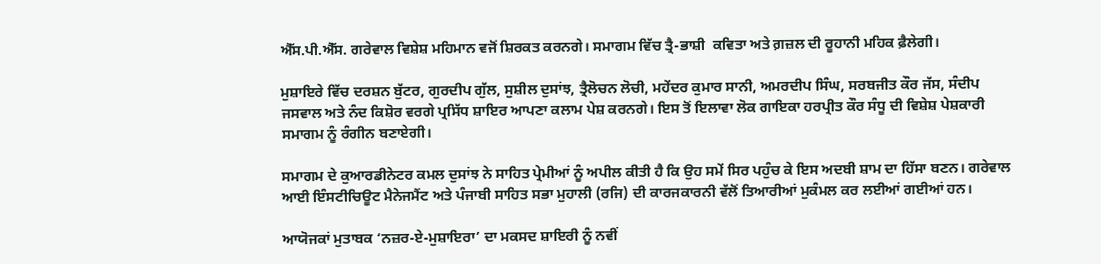ਐੱਸ.ਪੀ.ਐੱਸ. ਗਰੇਵਾਲ ਵਿਸ਼ੇਸ਼ ਮਹਿਮਾਨ ਵਜੋਂ ਸ਼ਿਰਕਤ ਕਰਨਗੇ। ਸਮਾਗਮ ਵਿੱਚ ਤ੍ਰੈ-ਭਾਸ਼ੀ  ਕਵਿਤਾ ਅਤੇ ਗ਼ਜ਼ਲ ਦੀ ਰੂਹਾਨੀ ਮਹਿਕ ਫ਼ੈਲੇਗੀ।

ਮੁਸ਼ਾਇਰੇ ਵਿੱਚ ਦਰਸ਼ਨ ਬੁੱਟਰ, ਗੁਰਦੀਪ ਗੁੱਲ, ਸੁਸ਼ੀਲ ਦੁਸਾਂਝ, ਤ੍ਰੈਲੋਚਨ ਲੋਚੀ, ਮਹੇਂਦਰ ਕੁਮਾਰ ਸਾਨੀ, ਅਮਰਦੀਪ ਸਿੰਘ, ਸਰਬਜੀਤ ਕੌਰ ਜੱਸ, ਸੰਦੀਪ ਜਸਵਾਲ ਅਤੇ ਨੰਦ ਕਿਸ਼ੋਰ ਵਰਗੇ ਪ੍ਰਸਿੱਧ ਸ਼ਾਇਰ ਆਪਣਾ ਕਲਾਮ ਪੇਸ਼ ਕਰਨਗੇ। ਇਸ ਤੋਂ ਇਲਾਵਾ ਲੋਕ ਗਾਇਕਾ ਹਰਪ੍ਰੀਤ ਕੌਰ ਸੰਧੂ ਦੀ ਵਿਸ਼ੇਸ਼ ਪੇਸ਼ਕਾਰੀ ਸਮਾਗਮ ਨੂੰ ਰੰਗੀਨ ਬਣਾਏਗੀ।

ਸਮਾਗਮ ਦੇ ਕੁਆਰਡੀਨੇਟਰ ਕਮਲ ਦੁਸਾਂਝ ਨੇ ਸਾਹਿਤ ਪ੍ਰੇਮੀਆਂ ਨੂੰ ਅਪੀਲ ਕੀਤੀ ਹੈ ਕਿ ਉਹ ਸਮੇਂ ਸਿਰ ਪਹੁੰਚ ਕੇ ਇਸ ਅਦਬੀ ਸ਼ਾਮ ਦਾ ਹਿੱਸਾ ਬਣਨ। ਗਰੇਵਾਲ ਆਈ ਇੰਸਟੀਚਿਊਟ ਮੈਨੇਜਮੈਂਟ ਅਤੇ ਪੰਜਾਬੀ ਸਾਹਿਤ ਸਭਾ ਮੁਹਾਲੀ (ਰਜਿ) ਦੀ ਕਾਰਜਕਾਰਨੀ ਵੱਲੋਂ ਤਿਆਰੀਆਂ ਮੁਕੰਮਲ ਕਰ ਲਈਆਂ ਗਈਆਂ ਹਨ।

ਆਯੋਜਕਾਂ ਮੁਤਾਬਕ ‘ਨਜ਼ਰ-ਏ-ਮੁਸ਼ਾਇਰਾ’ ਦਾ ਮਕਸਦ ਸ਼ਾਇਰੀ ਨੂੰ ਨਵੀਂ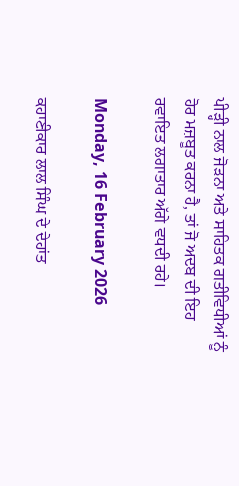ਪੀੜ੍ਹੀ ਨਾਲ ਜੋੜਨਾ ਅਤੇ ਸਾਹਿਤਕ ਗਤੀਵਿਧੀਆਂ ਨੂੰ ਹੋਰ ਮਜ਼ਬੂਤ ਕਰਨਾ ਹੈ, ਤਾਂ ਜੋ ਅਦਬ ਦੀ ਇਹ ਰਵਾਇਤ ਲਗਾਤਾਰ ਅੱਗੇ ਵਧਦੀ ਰਹੇ।

Monday, 16 February 2026

ਕਹਾਣੀਕਾਰ ਲਾਲ ਸਿੰਘ ਦੇ ਦੇਹਾਂਤ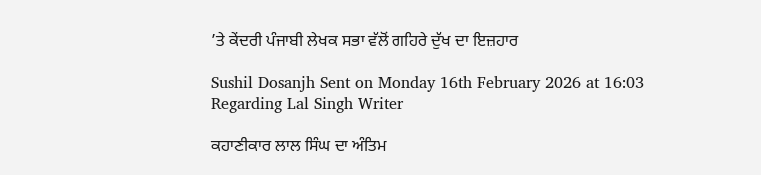’ਤੇ ਕੇਂਦਰੀ ਪੰਜਾਬੀ ਲੇਖਕ ਸਭਾ ਵੱਲੋਂ ਗਹਿਰੇ ਦੁੱਖ ਦਾ ਇਜ਼ਹਾਰ

Sushil Dosanjh Sent on Monday 16th February 2026 at 16:03 Regarding Lal Singh Writer

ਕਹਾਣੀਕਾਰ ਲਾਲ ਸਿੰਘ ਦਾ ਅੰਤਿਮ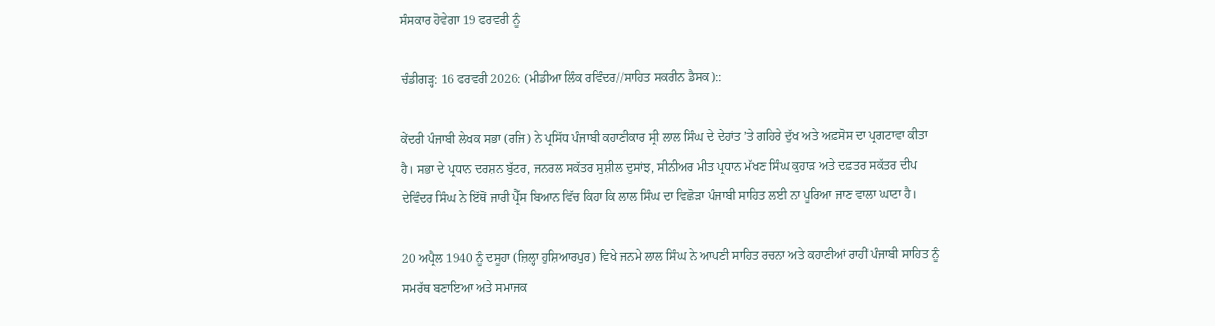ਸੰਸਕਾਰ ਹੋਵੇਗਾ 19 ਫਰਵਰੀ ਨੂੰ

ਚੰਡੀਗੜ੍ਹ: 16 ਫਰਵਰੀ 2026: (ਮੀਡੀਆ ਲਿੰਕ ਰਵਿੰਦਰ//ਸਾਹਿਤ ਸਕਰੀਨ ਡੈਸਕ)::

ਕੇਂਦਰੀ ਪੰਜਾਬੀ ਲੇਖਕ ਸਭਾ (ਰਜਿ) ਨੇ ਪ੍ਰਸਿੱਧ ਪੰਜਾਬੀ ਕਹਾਣੀਕਾਰ ਸ੍ਰੀ ਲਾਲ ਸਿੰਘ ਦੇ ਦੇਹਾਂਤ ’ਤੇ ਗਹਿਰੇ ਦੁੱਖ ਅਤੇ ਅਫ਼ਸੋਸ ਦਾ ਪ੍ਰਗਟਾਵਾ ਕੀਤਾ ਹੈ। ਸਭਾ ਦੇ ਪ੍ਰਧਾਨ ਦਰਸ਼ਨ ਬੁੱਟਰ, ਜਨਰਲ ਸਕੱਤਰ ਸੁਸ਼ੀਲ ਦੁਸਾਂਝ, ਸੀਨੀਅਰ ਮੀਤ ਪ੍ਰਧਾਨ ਮੱਖਣ ਸਿੰਘ ਕੁਹਾੜ ਅਤੇ ਦਫ਼ਤਰ ਸਕੱਤਰ ਦੀਪ ਦੇਵਿੰਦਰ ਸਿੰਘ ਨੇ ਇੱਥੋਂ ਜਾਰੀ ਪ੍ਰੈੱਸ ਬਿਆਨ ਵਿੱਚ ਕਿਹਾ ਕਿ ਲਾਲ ਸਿੰਘ ਦਾ ਵਿਛੋੜਾ ਪੰਜਾਬੀ ਸਾਹਿਤ ਲਈ ਨਾ ਪੂਰਿਆ ਜਾਣ ਵਾਲਾ ਘਾਟਾ ਹੈ।

20 ਅਪ੍ਰੈਲ 1940 ਨੂੰ ਦਸੂਹਾ (ਜ਼ਿਲ੍ਹਾ ਹੁਸ਼ਿਆਰਪੁਰ) ਵਿਖੇ ਜਨਮੇ ਲਾਲ ਸਿੰਘ ਨੇ ਆਪਣੀ ਸਾਹਿਤ ਰਚਨਾ ਅਤੇ ਕਹਾਣੀਆਂ ਰਾਹੀਂ ਪੰਜਾਬੀ ਸਾਹਿਤ ਨੂੰ ਸਮਰੱਥ ਬਣਾਇਆ ਅਤੇ ਸਮਾਜਕ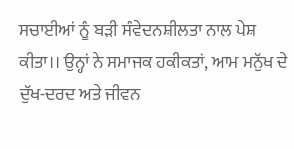ਸਚਾਈਆਂ ਨੂੰ ਬੜੀ ਸੰਵੇਦਨਸ਼ੀਲਤਾ ਨਾਲ ਪੇਸ਼ ਕੀਤਾ।। ਉਨ੍ਹਾਂ ਨੇ ਸਮਾਜਕ ਹਕੀਕਤਾਂ, ਆਮ ਮਨੁੱਖ ਦੇ ਦੁੱਖ-ਦਰਦ ਅਤੇ ਜੀਵਨ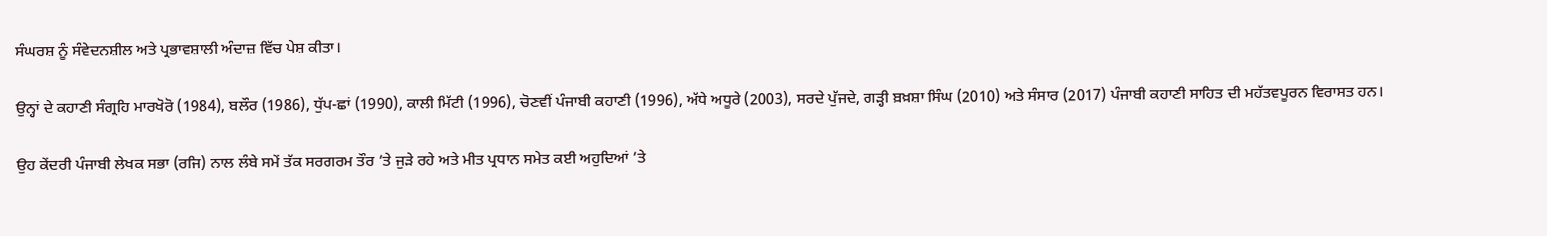ਸੰਘਰਸ਼ ਨੂੰ ਸੰਵੇਦਨਸ਼ੀਲ ਅਤੇ ਪ੍ਰਭਾਵਸ਼ਾਲੀ ਅੰਦਾਜ਼ ਵਿੱਚ ਪੇਸ਼ ਕੀਤਾ।

ਉਨ੍ਹਾਂ ਦੇ ਕਹਾਣੀ ਸੰਗ੍ਰਹਿ ਮਾਰਖੋਰੋ (1984), ਬਲੌਰ (1986), ਧੁੱਪ-ਛਾਂ (1990), ਕਾਲੀ ਮਿੱਟੀ (1996), ਚੋਣਵੀਂ ਪੰਜਾਬੀ ਕਹਾਣੀ (1996), ਅੱਧੇ ਅਧੂਰੇ (2003), ਸਰਦੇ ਪੁੱਜਦੇ, ਗੜ੍ਹੀ ਬ਼ਖ਼ਸ਼ਾ ਸਿੰਘ (2010) ਅਤੇ ਸੰਸਾਰ (2017) ਪੰਜਾਬੀ ਕਹਾਣੀ ਸਾਹਿਤ ਦੀ ਮਹੱਤਵਪੂਰਨ ਵਿਰਾਸਤ ਹਨ।

ਉਹ ਕੇਂਦਰੀ ਪੰਜਾਬੀ ਲੇਖਕ ਸਭਾ (ਰਜਿ) ਨਾਲ ਲੰਬੇ ਸਮੇਂ ਤੱਕ ਸਰਗਰਮ ਤੌਰ ’ਤੇ ਜੁੜੇ ਰਹੇ ਅਤੇ ਮੀਤ ਪ੍ਰਧਾਨ ਸਮੇਤ ਕਈ ਅਹੁਦਿਆਂ ’ਤੇ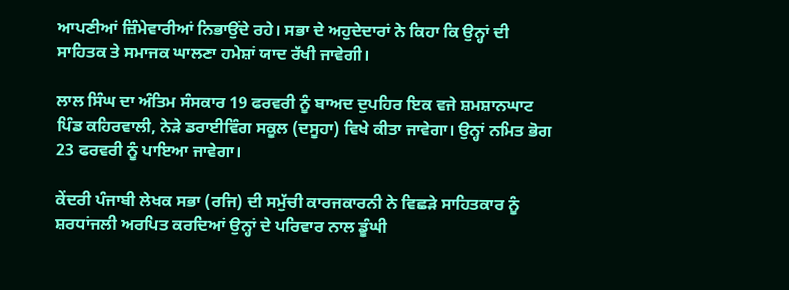ਆਪਣੀਆਂ ਜ਼ਿੰਮੇਵਾਰੀਆਂ ਨਿਭਾਉਂਦੇ ਰਹੇ। ਸਭਾ ਦੇ ਅਹੁਦੇਦਾਰਾਂ ਨੇ ਕਿਹਾ ਕਿ ਉਨ੍ਹਾਂ ਦੀ ਸਾਹਿਤਕ ਤੇ ਸਮਾਜਕ ਘਾਲਣਾ ਹਮੇਸ਼ਾਂ ਯਾਦ ਰੱਖੀ ਜਾਵੇਗੀ।

ਲਾਲ ਸਿੰਘ ਦਾ ਅੰਤਿਮ ਸੰਸਕਾਰ 19 ਫਰਵਰੀ ਨੂੰ ਬਾਅਦ ਦੁਪਹਿਰ ਇਕ ਵਜੇ ਸ਼ਮਸ਼ਾਨਘਾਟ ਪਿੰਡ ਕਹਿਰਵਾਲੀ, ਨੇੜੇ ਡਰਾਈਵਿੰਗ ਸਕੂਲ (ਦਸੂਹਾ) ਵਿਖੇ ਕੀਤਾ ਜਾਵੇਗਾ। ਉਨ੍ਹਾਂ ਨਮਿਤ ਭੋਗ 23 ਫਰਵਰੀ ਨੂੰ ਪਾਇਆ ਜਾਵੇਗਾ।

ਕੇਂਦਰੀ ਪੰਜਾਬੀ ਲੇਖਕ ਸਭਾ (ਰਜਿ) ਦੀ ਸਮੁੱਚੀ ਕਾਰਜਕਾਰਨੀ ਨੇ ਵਿਛੜੇ ਸਾਹਿਤਕਾਰ ਨੂੰ ਸ਼ਰਧਾਂਜਲੀ ਅਰਪਿਤ ਕਰਦਿਆਂ ਉਨ੍ਹਾਂ ਦੇ ਪਰਿਵਾਰ ਨਾਲ ਡੂੰਘੀ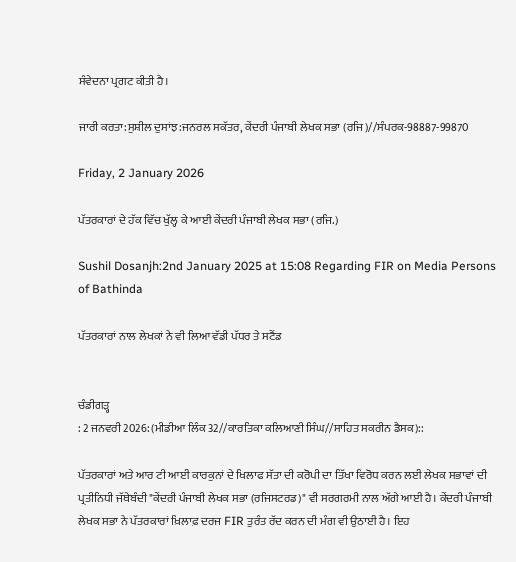ਸੰਵੇਦਨਾ ਪ੍ਰਗਟ ਕੀਤੀ ਹੈ।

ਜਾਰੀ ਕਰਤਾ:ਸੁਸ਼ੀਲ ਦੁਸਾਂਝ:ਜਨਰਲ ਸਕੱਤਰ, ਕੇਂਦਰੀ ਪੰਜਾਬੀ ਲੇਖਕ ਸਭਾ (ਰਜਿ)//ਸੰਪਰਕ-98887-99870

Friday, 2 January 2026

ਪੱਤਰਕਾਰਾਂ ਦੇ ਹੱਕ ਵਿੱਚ ਖੁੱਲ੍ਹ ਕੇ ਆਈ ਕੇਂਦਰੀ ਪੰਜਾਬੀ ਲੇਖਕ ਸਭਾ (ਰਜਿ.)

Sushil Dosanjh:2nd January 2025 at 15:08 Regarding FIR on Media Persons of Bathinda

ਪੱਤਰਕਾਰਾਂ ਨਾਲ ਲੇਖਕਾਂ ਨੇ ਵੀ ਲਿਆ ਵੱਡੀ ਪੱਧਰ ਤੇ ਸਟੈਂਡ


ਚੰਡੀਗੜ੍ਹ
: 2 ਜਨਵਰੀ 2026: (ਮੀਡੀਆ ਲਿੰਕ 32//ਕਾਰਤਿਕਾ ਕਲਿਆਣੀ ਸਿੰਘ//ਸਾਹਿਤ ਸਕਰੀਨ ਡੈਸਕ)::

ਪੱਤਰਕਾਰਾਂ ਅਤੇ ਆਰ ਟੀ ਆਈ ਕਾਰਕੁਨਾਂ ਦੇ ਖਿਲਾਫ ਸੱਤਾ ਦੀ ਕਰੋਪੀ ਦਾ ਤਿੱਖਾ ਵਿਰੋਧ ਕਰਨ ਲਈ ਲੇਖਕ ਸਭਾਵਾਂ ਦੀ ਪ੍ਰਤੀਨਿਧੀ ਜੱਥੇਬੰਦੀ "ਕੇਂਦਰੀ ਪੰਜਾਬੀ ਲੇਖਕ ਸਭਾ (ਰਜਿਸਟਰਡ)" ਵੀ ਸਰਗਰਮੀ ਨਾਲ ਅੱਗੇ ਆਈ ਹੈ। ਕੇਂਦਰੀ ਪੰਜਾਬੀ ਲੇਖਕ ਸਭਾ ਨੇ ਪੱਤਰਕਾਰਾਂ ਖ਼ਿਲਾਫ਼ ਦਰਜ FIR ਤੁਰੰਤ ਰੱਦ ਕਰਨ ਦੀ ਮੰਗ ਵੀ ਉਠਾਈ ਹੈ। ਇਹ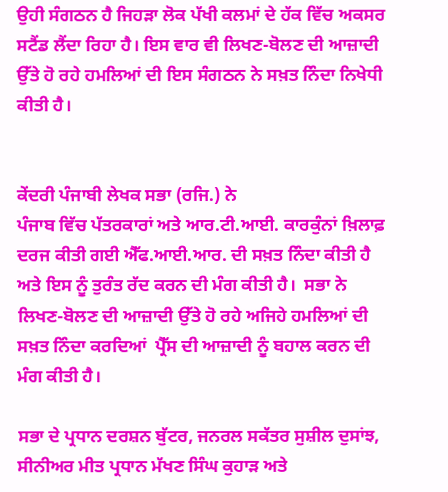ਉਹੀ ਸੰਗਠਨ ਹੈ ਜਿਹੜਾ ਲੋਕ ਪੱਖੀ ਕਲਮਾਂ ਦੇ ਹੱਕ ਵਿੱਚ ਅਕਸਰ ਸਟੈਂਡ ਲੈਂਦਾ ਰਿਹਾ ਹੈ। ਇਸ ਵਾਰ ਵੀ ਲਿਖਣ-ਬੋਲਣ ਦੀ ਆਜ਼ਾਦੀ ਉੱਤੇ ਹੋ ਰਹੇ ਹਮਲਿਆਂ ਦੀ ਇਸ ਸੰਗਠਨ ਨੇ ਸਖ਼ਤ ਨਿੰਦਾ ਨਿਖੇਧੀ ਕੀਤੀ ਹੈ।


ਕੇਂਦਰੀ ਪੰਜਾਬੀ ਲੇਖਕ ਸਭਾ (ਰਜਿ.) ਨੇ
ਪੰਜਾਬ ਵਿੱਚ ਪੱਤਰਕਾਰਾਂ ਅਤੇ ਆਰ.ਟੀ.ਆਈ. ਕਾਰਕੁੰਨਾਂ ਖ਼ਿਲਾਫ਼ ਦਰਜ ਕੀਤੀ ਗਈ ਐੱਫ.ਆਈ.ਆਰ. ਦੀ ਸਖ਼ਤ ਨਿੰਦਾ ਕੀਤੀ ਹੈ ਅਤੇ ਇਸ ਨੂੰ ਤੁਰੰਤ ਰੱਦ ਕਰਨ ਦੀ ਮੰਗ ਕੀਤੀ ਹੈ।  ਸਭਾ ਨੇ ਲਿਖਣ-ਬੋਲਣ ਦੀ ਆਜ਼ਾਦੀ ਉੱਤੇ ਹੋ ਰਹੇ ਅਜਿਹੇ ਹਮਲਿਆਂ ਦੀ ਸਖ਼ਤ ਨਿੰਦਾ ਕਰਦਿਆਂ  ਪ੍ਰੈੱਸ ਦੀ ਆਜ਼ਾਦੀ ਨੂੰ ਬਹਾਲ ਕਰਨ ਦੀ ਮੰਗ ਕੀਤੀ ਹੈ।

ਸਭਾ ਦੇ ਪ੍ਰਧਾਨ ਦਰਸ਼ਨ ਬੁੱਟਰ, ਜਨਰਲ ਸਕੱਤਰ ਸੁਸ਼ੀਲ ਦੁਸਾਂਝ, ਸੀਨੀਅਰ ਮੀਤ ਪ੍ਰਧਾਨ ਮੱਖਣ ਸਿੰਘ ਕੁਹਾੜ ਅਤੇ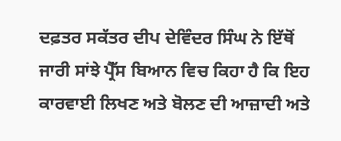ਦਫ਼ਤਰ ਸਕੱਤਰ ਦੀਪ ਦੇਵਿੰਦਰ ਸਿੰਘ ਨੇ ਇੱਥੋਂ ਜਾਰੀ ਸਾਂਝੇ ਪ੍ਰੈੱਸ ਬਿਆਨ ਵਿਚ ਕਿਹਾ ਹੈ ਕਿ ਇਹ ਕਾਰਵਾਈ ਲਿਖਣ ਅਤੇ ਬੋਲਣ ਦੀ ਆਜ਼ਾਦੀ ਅਤੇ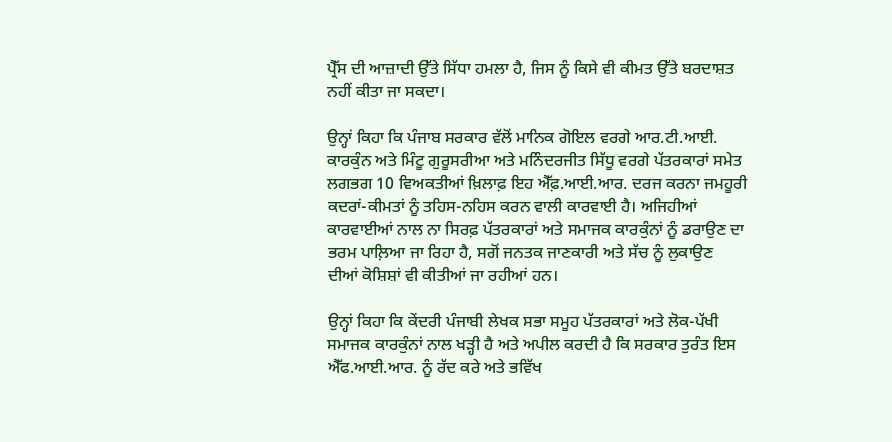ਪ੍ਰੈੱਸ ਦੀ ਆਜ਼ਾਦੀ ਉੱਤੇ ਸਿੱਧਾ ਹਮਲਾ ਹੈ, ਜਿਸ ਨੂੰ ਕਿਸੇ ਵੀ ਕੀਮਤ ਉੱਤੇ ਬਰਦਾਸ਼ਤ ਨਹੀਂ ਕੀਤਾ ਜਾ ਸਕਦਾ।

ਉਨ੍ਹਾਂ ਕਿਹਾ ਕਿ ਪੰਜਾਬ ਸਰਕਾਰ ਵੱਲੋਂ ਮਾਨਿਕ ਗੋਇਲ ਵਰਗੇ ਆਰ.ਟੀ.ਆਈ. ਕਾਰਕੁੰਨ ਅਤੇ ਮਿੰਟੂ ਗੁਰੂਸਰੀਆ ਅਤੇ ਮਨਿੰਦਰਜੀਤ ਸਿੱਧੂ ਵਰਗੇ ਪੱਤਰਕਾਰਾਂ ਸਮੇਤ ਲਗਭਗ 10 ਵਿਅਕਤੀਆਂ ਖ਼ਿਲਾਫ਼ ਇਹ ਐੱਫ਼.ਆਈ.ਆਰ. ਦਰਜ ਕਰਨਾ ਜਮਹੂਰੀ ਕਦਰਾਂ-ਕੀਮਤਾਂ ਨੂੰ ਤਹਿਸ-ਨਹਿਸ ਕਰਨ ਵਾਲੀ ਕਾਰਵਾਈ ਹੈ। ਅਜਿਹੀਆਂ ਕਾਰਵਾਈਆਂ ਨਾਲ ਨਾ ਸਿਰਫ਼ ਪੱਤਰਕਾਰਾਂ ਅਤੇ ਸਮਾਜਕ ਕਾਰਕੁੰਨਾਂ ਨੂੰ ਡਰਾਉਣ ਦਾ ਭਰਮ ਪਾਲ਼ਿਆ ਜਾ ਰਿਹਾ ਹੈ, ਸਗੋਂ ਜਨਤਕ ਜਾਣਕਾਰੀ ਅਤੇ ਸੱਚ ਨੂੰ ਲੁਕਾਉਣ  ਦੀਆਂ ਕੋਸ਼ਿਸ਼ਾਂ ਵੀ ਕੀਤੀਆਂ ਜਾ ਰਹੀਆਂ ਹਨ।

ਉਨ੍ਹਾਂ ਕਿਹਾ ਕਿ ਕੇਂਦਰੀ ਪੰਜਾਬੀ ਲੇਖਕ ਸਭਾ ਸਮੂਹ ਪੱਤਰਕਾਰਾਂ ਅਤੇ ਲੋਕ-ਪੱਖੀ ਸਮਾਜਕ ਕਾਰਕੁੰਨਾਂ ਨਾਲ ਖੜ੍ਹੀ ਹੈ ਅਤੇ ਅਪੀਲ ਕਰਦੀ ਹੈ ਕਿ ਸਰਕਾਰ ਤੁਰੰਤ ਇਸ ਐੱਫ.ਆਈ.ਆਰ. ਨੂੰ ਰੱਦ ਕਰੇ ਅਤੇ ਭਵਿੱਖ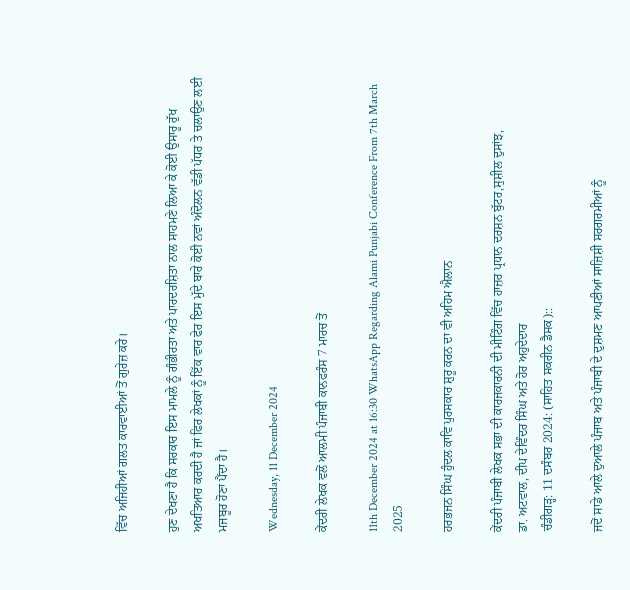ਵਿੱਚ ਅਜਿਹੀਆਂ ਗਲਤ ਕਾਰਵਾਈਆਂ ਤੋਂ ਗੁਰੇਜ਼ ਕਰੇ।

ਹੁਣ ਦੇਖਣਾ ਹੈ ਕਿ ਸਰਕਾਰ ਇਸ ਮਾਮਲੇ ਨੂੰ ਗੰਭੀਰਤਾ ਅਤੇ ਪਾਰਦਰਸ਼ਿਤਾ ਨਾਲ ਸਾਹਮਣੇ ਲਿਆ ਕੇ ਕੋਈ ਉਸਾਰੂ ਰੁੱਖ ਅਖਤਿਆਰ ਕਰਦੀ ਹੈ ਜਾਂ ਫਿਰ ਲੇਖਕਾਂ ਨੂੰ ਇੱਕ ਵਾਰ ਫੇਰ ਇਸ ਮੁੱਦੇ ਬਾਰੇ ਕੋਈ ਨਵਾਂ ਅੰਦੋਲਨ ਵੱਡੀ ਪੱਧਰ ਤੇ ਚਲਾਉਣ ਲਈ ਮਜਬੂਰ ਹੋਣਾ ਪੈਂਦਾ ਹੈ।

Wednesday, 11 December 2024

ਕੇਂਦਰੀ ਲੇਖਕ ਵਲੋਂ ਆਲਮੀ ਪੰਜਾਬੀ ਕਾਨਫਰੰਸ 7 ਮਾਰਚ ਤੋਂ

11th December 2024 at 16:30 WhatsApp Regarding Alami Punjabi Conference From 7th March 2025

ਹਰਭਜਨ ਸਿੰਘ ਹੁੰਦਲ ਕਾਵਿ ਪੁਰਸਕਾਰ ਸ਼ੁਰੂ ਕਰਨ ਦਾ ਵੀ ਅਹਿਮ ਐਲਾਨ

ਕੇਂਦਰੀ ਪੰਜਾਬੀ ਲੇਖਕ ਸਭਾ ਦੀ ਕਾਰਜਕਾਰਨੀ ਦੀ ਮੀਟਿੰਗ ਵਿੱਚ ਹਾਜ਼ਰ ਪ੍ਰਧਾਨ ਦਰਸ਼ਨ ਬੁੱਟਰ,ਸੁਸ਼ੀਲ ਦੁਸਾਂਝ,
ਡਾ. ਅਟਵਾਲ, ਦੀਪ ਦੇਵਿੰਦਰ ਸਿੰਘ ਅਤੇ ਹੋਰ ਅਹੁਦੇਦਾਰ
ਚੰਡੀਗੜ੍ਹ: 11 ਦਸੰਬਰ 2024: (ਸਾਹਿਤ ਸਕਰੀਨ ਡੈਸਕ)::

ਜਦੋਂ ਸਾਡੇ ਆਲੇ ਦੁਆਲੇ ਪੰਜਾਬ ਅਤੇ ਪੰਜਾਬੀ ਦੇ ਦੁਸ਼ਮਣ ਆਪਣੀਆਂ ਸਾਜ਼ਿਸ਼ੀ ਸਰਗਰਮੀਆਂ ਨੂੰ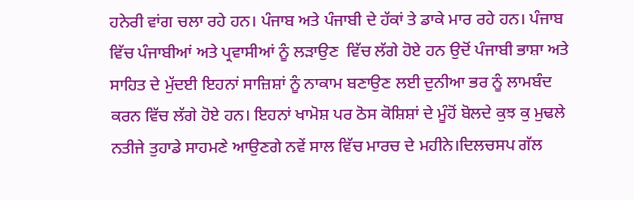ਹਨੇਰੀ ਵਾਂਗ ਚਲਾ ਰਹੇ ਹਨ। ਪੰਜਾਬ ਅਤੇ ਪੰਜਾਬੀ ਦੇ ਹੱਕਾਂ ਤੇ ਡਾਕੇ ਮਾਰ ਰਹੇ ਹਨ। ਪੰਜਾਬ ਵਿੱਚ ਪੰਜਾਬੀਆਂ ਅਤੇ ਪ੍ਰਵਾਸੀਆਂ ਨੂੰ ਲੜਾਉਣ  ਵਿੱਚ ਲੱਗੇ ਹੋਏ ਹਨ ਉਦੋਂ ਪੰਜਾਬੀ ਭਾਸ਼ਾ ਅਤੇ ਸਾਹਿਤ ਦੇ ਮੁੱਦਈ ਇਹਨਾਂ ਸਾਜ਼ਿਸ਼ਾਂ ਨੂੰ ਨਾਕਾਮ ਬਣਾਉਣ ਲਈ ਦੁਨੀਆ ਭਰ ਨੂੰ ਲਾਮਬੰਦ ਕਰਨ ਵਿੱਚ ਲੱਗੇ ਹੋਏ ਹਨ। ਇਹਨਾਂ ਖਾਮੋਸ਼ ਪਰ ਠੋਸ ਕੋਸ਼ਿਸ਼ਾਂ ਦੇ ਮੂੰਹੋਂ ਬੋਲਦੇ ਕੁਝ ਕੁ ਮੁਢਲੇ ਨਤੀਜੇ ਤੁਹਾਡੇ ਸਾਹਮਣੇ ਆਉਣਗੇ ਨਵੇਂ ਸਾਲ ਵਿੱਚ ਮਾਰਚ ਦੇ ਮਹੀਨੇ।ਦਿਲਚਸਪ ਗੱਲ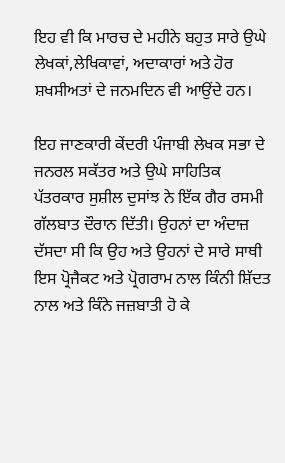ਇਹ ਵੀ ਕਿ ਮਾਰਚ ਦੇ ਮਹੀਨੇ ਬਹੁਤ ਸਾਰੇ ਉਘੇ ਲੇਖਕਾਂ,ਲੇਖਿਕਾਵਾਂ, ਅਦਾਕਾਰਾਂ ਅਤੇ ਹੋਰ ਸ਼ਖਸੀਅਤਾਂ ਦੇ ਜਨਮਦਿਨ ਵੀ ਆਉਂਦੇ ਹਨ।

ਇਹ ਜਾਣਕਾਰੀ ਕੇਂਦਰੀ ਪੰਜਾਬੀ ਲੇਖਕ ਸਭਾ ਦੇ ਜਨਰਲ ਸਕੱਤਰ ਅਤੇ ਉਘੇ ਸਾਹਿਤਿਕ ਪੱਤਰਕਾਰ ਸੁਸ਼ੀਲ ਦੁਸਾਂਝ ਨੇ ਇੱਕ ਗੈਰ ਰਸਮੀ ਗੱਲਬਾਤ ਦੌਰਾਨ ਦਿੱਤੀ। ਉਹਨਾਂ ਦਾ ਅੰਦਾਜ਼ ਦੱਸਦਾ ਸੀ ਕਿ ਉਹ ਅਤੇ ਉਹਨਾਂ ਦੇ ਸਾਰੇ ਸਾਥੀ ਇਸ ਪ੍ਰੋਜੈਕਟ ਅਤੇ ਪ੍ਰੋਗਰਾਮ ਨਾਲ ਕਿੰਨੀ ਸ਼ਿੱਦਤ ਨਾਲ ਅਤੇ ਕਿੰਨੇ ਜਜ਼ਬਾਤੀ ਹੋ ਕੇ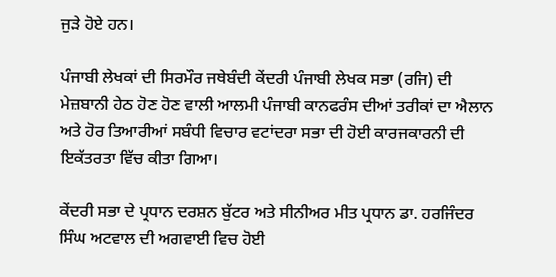ਜੁੜੇ ਹੋਏ ਹਨ।

ਪੰਜਾਬੀ ਲੇਖਕਾਂ ਦੀ ਸਿਰਮੌਰ ਜਥੇਬੰਦੀ ਕੇਂਦਰੀ ਪੰਜਾਬੀ ਲੇਖਕ ਸਭਾ (ਰਜਿ) ਦੀ ਮੇਜ਼ਬਾਨੀ ਹੇਠ ਹੋਣ ਹੋਣ ਵਾਲੀ ਆਲਮੀ ਪੰਜਾਬੀ ਕਾਨਫਰੰਸ ਦੀਆਂ ਤਰੀਕਾਂ ਦਾ ਐਲਾਨ ਅਤੇ ਹੋਰ ਤਿਆਰੀਆਂ ਸਬੰਧੀ ਵਿਚਾਰ ਵਟਾਂਦਰਾ ਸਭਾ ਦੀ ਹੋਈ ਕਾਰਜਕਾਰਨੀ ਦੀ ਇਕੱਤਰਤਾ ਵਿੱਚ ਕੀਤਾ ਗਿਆ।

ਕੇਂਦਰੀ ਸਭਾ ਦੇ ਪ੍ਰਧਾਨ ਦਰਸ਼ਨ ਬੁੱਟਰ ਅਤੇ ਸੀਨੀਅਰ ਮੀਤ ਪ੍ਰਧਾਨ ਡਾ. ਹਰਜਿੰਦਰ ਸਿੰਘ ਅਟਵਾਲ ਦੀ ਅਗਵਾਈ ਵਿਚ ਹੋਈ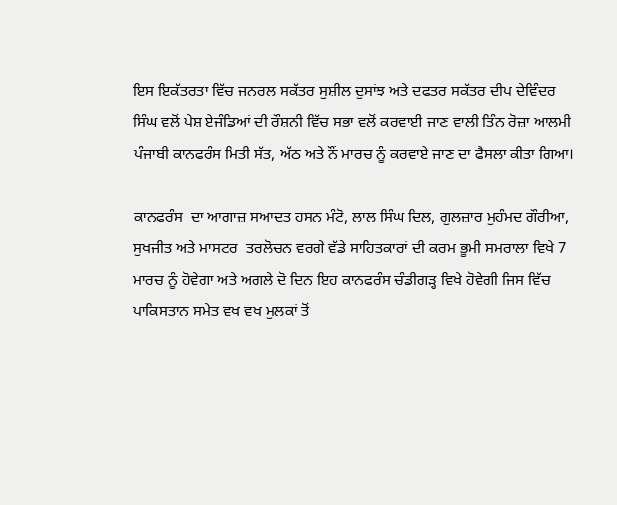ਇਸ ਇਕੱਤਰਤਾ ਵਿੱਚ ਜਨਰਲ ਸਕੱਤਰ ਸੁਸ਼ੀਲ ਦੁਸਾਂਝ ਅਤੇ ਦਫਤਰ ਸਕੱਤਰ ਦੀਪ ਦੇਵਿੰਦਰ ਸਿੰਘ ਵਲੋਂ ਪੇਸ਼ ਏਜੰਡਿਆਂ ਦੀ ਰੌਸ਼ਨੀ ਵਿੱਚ ਸਭਾ ਵਲੋਂ ਕਰਵਾਈ ਜਾਣ ਵਾਲੀ ਤਿੰਨ ਰੋਜ਼ਾ ਆਲਮੀ ਪੰਜਾਬੀ ਕਾਨਫਰੰਸ ਮਿਤੀ ਸੱਤ, ਅੱਠ ਅਤੇ ਨੌਂ ਮਾਰਚ ਨੂੰ ਕਰਵਾਏ ਜਾਣ ਦਾ ਫੈਸਲਾ ਕੀਤਾ ਗਿਆ।

ਕਾਨਫਰੰਸ  ਦਾ ਆਗਾਜ਼ ਸਆਦਤ ਹਸਨ ਮੰਟੋ, ਲਾਲ ਸਿੰਘ ਦਿਲ, ਗੁਲਜ਼ਾਰ ਮੁਹੰਮਦ ਗੌਰੀਆ, ਸੁਖਜੀਤ ਅਤੇ ਮਾਸਟਰ  ਤਰਲੋਚਨ ਵਰਗੇ ਵੱਡੇ ਸਾਹਿਤਕਾਰਾਂ ਦੀ ਕਰਮ ਭੂਮੀ ਸਮਰਾਲਾ ਵਿਖੇ 7 ਮਾਰਚ ਨੂੰ ਹੋਵੇਗਾ ਅਤੇ ਅਗਲੇ ਦੋ ਦਿਨ ਇਹ ਕਾਨਫਰੰਸ ਚੰਡੀਗੜ੍ਹ ਵਿਖੇ ਹੋਵੇਗੀ ਜਿਸ ਵਿੱਚ ਪਾਕਿਸਤਾਨ ਸਮੇਤ ਵਖ ਵਖ ਮੁਲਕਾਂ ਤੋਂ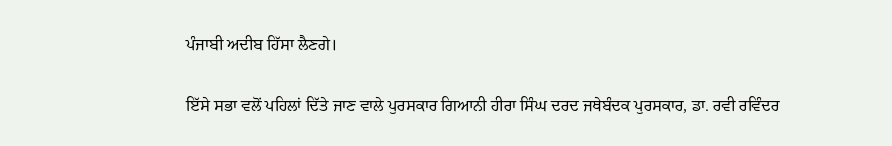ਪੰਜਾਬੀ ਅਦੀਬ ਹਿੱਸਾ ਲੈਣਗੇ।

ਇੱਸੇ ਸਭਾ ਵਲੋਂ ਪਹਿਲਾਂ ਦਿੱਤੇ ਜਾਣ ਵਾਲੇ ਪੁਰਸਕਾਰ ਗਿਆਨੀ ਹੀਰਾ ਸਿੰਘ ਦਰਦ ਜਥੇਬੰਦਕ ਪੁਰਸਕਾਰ, ਡਾ. ਰਵੀ ਰਵਿੰਦਰ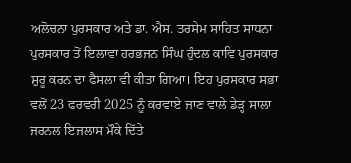ਅਲੋਚਨਾ ਪੁਰਸਕਾਰ ਅਤੇ ਡਾ. ਐਸ. ਤਰਸੇਮ ਸਾਹਿਤ ਸਾਧਨਾ ਪੁਰਸਕਾਰ ਤੋਂ ਇਲਾਵਾ ਹਰਭਜਨ ਸਿੰਘ ਹੁੰਦਲ ਕਾਵਿ ਪੁਰਸਕਾਰ ਸ਼ੁਰੂ ਕਰਨ ਦਾ ਫੈਸਲਾ ਵੀ ਕੀਤਾ ਗਿਆ। ਇਹ ਪੁਰਸਕਾਰ ਸਭਾ ਵਲੋਂ 23 ਫਰਵਰੀ 2025 ਨੂੰ ਕਰਵਾਏ ਜਾਣ ਵਾਲੇ ਡੇੜ੍ਹ ਸਾਲਾ ਜਰਨਲ ਇਜਲਾਸ ਮੌਕੇ ਦਿੱਤੇ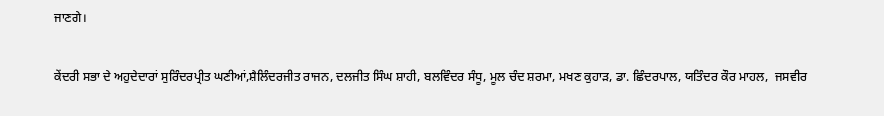ਜਾਣਗੇ।

ਕੇਂਦਰੀ ਸਭਾ ਦੇ ਅਹੁਦੇਦਾਰਾਂ ਸੁਰਿੰਦਰਪ੍ਰੀਤ ਘਣੀਆਂ,ਸ਼ੈਲਿੰਦਰਜੀਤ ਰਾਜਨ, ਦਲਜੀਤ ਸਿੰਘ ਸ਼ਾਹੀ, ਬਲਵਿੰਦਰ ਸੰਧੂ, ਮੂਲ ਚੰਦ ਸ਼ਰਮਾ, ਮਖਣ ਕੁਹਾੜ, ਡਾ. ਛਿੰਦਰਪਾਲ, ਯਤਿੰਦਰ ਕੌਰ ਮਾਹਲ,  ਜਸਵੀਰ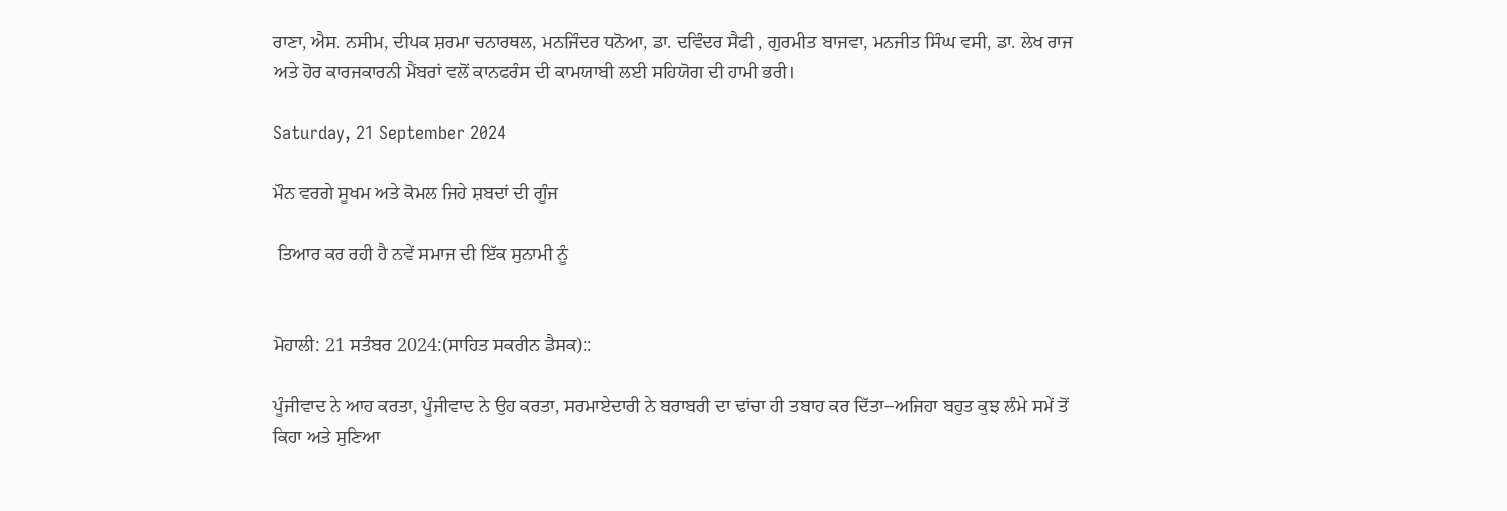ਰਾਣਾ, ਐਸ. ਨਸੀਮ, ਦੀਪਕ ਸ਼ਰਮਾ ਚਨਾਰਥਲ, ਮਨਜਿੰਦਰ ਧਨੋਆ, ਡਾ. ਦਵਿੰਦਰ ਸੈਫੀ , ਗੁਰਮੀਤ ਬਾਜਵਾ, ਮਨਜੀਤ ਸਿੰਘ ਵਸੀ, ਡਾ. ਲੇਖ ਰਾਜ  ਅਤੇ ਹੋਰ ਕਾਰਜਕਾਰਨੀ ਮੈਂਬਰਾਂ ਵਲੋਂ ਕਾਨਫਰੰਸ ਦੀ ਕਾਮਯਾਬੀ ਲਈ ਸਹਿਯੋਗ ਦੀ ਹਾਮੀ ਭਰੀ।

Saturday, 21 September 2024

ਮੌਨ ਵਰਗੇ ਸੂਖਮ ਅਤੇ ਕੋਮਲ ਜਿਹੇ ਸ਼ਬਦਾਂ ਦੀ ਗੂੰਜ

 ਤਿਆਰ ਕਰ ਰਹੀ ਹੈ ਨਵੇਂ ਸਮਾਜ ਦੀ ਇੱਕ ਸੁਨਾਮੀ ਨੂੰ


ਮੋਹਾਲੀ: 21 ਸਤੰਬਰ 2024:(ਸਾਹਿਤ ਸਕਰੀਨ ਡੈਸਕ)::

ਪੂੰਜੀਵਾਦ ਨੇ ਆਹ ਕਰਤਾ, ਪੂੰਜੀਵਾਦ ਨੇ ਉਹ ਕਰਤਾ, ਸਰਮਾਏਦਾਰੀ ਨੇ ਬਰਾਬਰੀ ਦਾ ਢਾਂਚਾ ਹੀ ਤਬਾਹ ਕਰ ਦਿੱਤਾ--ਅਜਿਹਾ ਬਹੁਤ ਕੁਝ ਲੰਮੇ ਸਮੇਂ ਤੋਂ ਕਿਹਾ ਅਤੇ ਸੁਣਿਆ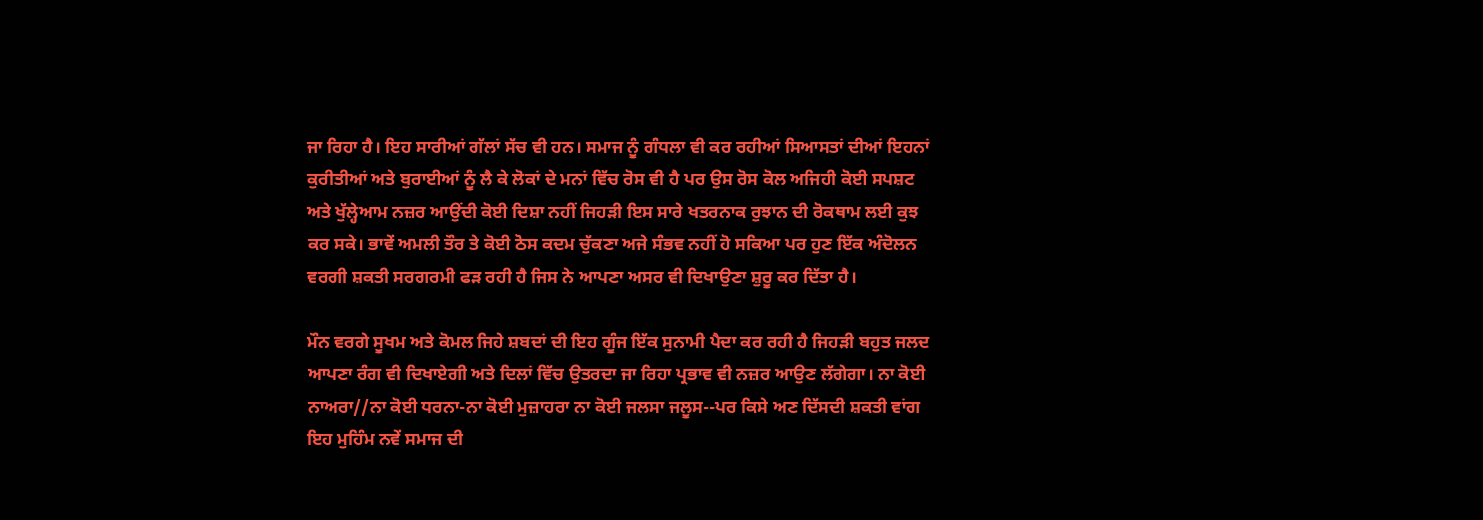ਜਾ ਰਿਹਾ ਹੈ। ਇਹ ਸਾਰੀਆਂ ਗੱਲਾਂ ਸੱਚ ਵੀ ਹਨ। ਸਮਾਜ ਨੂੰ ਗੰਧਲਾ ਵੀ ਕਰ ਰਹੀਆਂ ਸਿਆਸਤਾਂ ਦੀਆਂ ਇਹਨਾਂ ਕੁਰੀਤੀਆਂ ਅਤੇ ਬੁਰਾਈਆਂ ਨੂੰ ਲੈ ਕੇ ਲੋਕਾਂ ਦੇ ਮਨਾਂ ਵਿੱਚ ਰੋਸ ਵੀ ਹੈ ਪਰ ਉਸ ਰੋਸ ਕੋਲ ਅਜਿਹੀ ਕੋਈ ਸਪਸ਼ਟ ਅਤੇ ਖੁੱਲ੍ਹੇਆਮ ਨਜ਼ਰ ਆਉਂਦੀ ਕੋਈ ਦਿਸ਼ਾ ਨਹੀਂ ਜਿਹੜੀ ਇਸ ਸਾਰੇ ਖਤਰਨਾਕ ਰੁਝਾਨ ਦੀ ਰੋਕਥਾਮ ਲਈ ਕੁਝ ਕਰ ਸਕੇ। ਭਾਵੇਂ ਅਮਲੀ ਤੌਰ ਤੇ ਕੋਈ ਠੋਸ ਕਦਮ ਚੁੱਕਣਾ ਅਜੇ ਸੰਭਵ ਨਹੀਂ ਹੋ ਸਕਿਆ ਪਰ ਹੁਣ ਇੱਕ ਅੰਦੋਲਨ ਵਰਗੀ ਸ਼ਕਤੀ ਸਰਗਰਮੀ ਫੜ ਰਹੀ ਹੈ ਜਿਸ ਨੇ ਆਪਣਾ ਅਸਰ ਵੀ ਦਿਖਾਉਣਾ ਸ਼ੁਰੂ ਕਰ ਦਿੱਤਾ ਹੈ।

ਮੌਨ ਵਰਗੇ ਸੂਖਮ ਅਤੇ ਕੋਮਲ ਜਿਹੇ ਸ਼ਬਦਾਂ ਦੀ ਇਹ ਗੂੰਜ ਇੱਕ ਸੁਨਾਮੀ ਪੈਦਾ ਕਰ ਰਹੀ ਹੈ ਜਿਹੜੀ ਬਹੁਤ ਜਲਦ ਆਪਣਾ ਰੰਗ ਵੀ ਦਿਖਾਏਗੀ ਅਤੇ ਦਿਲਾਂ ਵਿੱਚ ਉਤਰਦਾ ਜਾ ਰਿਹਾ ਪ੍ਰਭਾਵ ਵੀ ਨਜ਼ਰ ਆਉਣ ਲੱਗੇਗਾ। ਨਾ ਕੋਈ ਨਾਅਰਾ//ਨਾ ਕੋਈ ਧਰਨਾ-ਨਾ ਕੋਈ ਮੁਜ਼ਾਹਰਾ ਨਾ ਕੋਈ ਜਲਸਾ ਜਲੂਸ--ਪਰ ਕਿਸੇ ਅਣ ਦਿੱਸਦੀ ਸ਼ਕਤੀ ਵਾਂਗ ਇਹ ਮੁਹਿੰਮ ਨਵੇਂ ਸਮਾਜ ਦੀ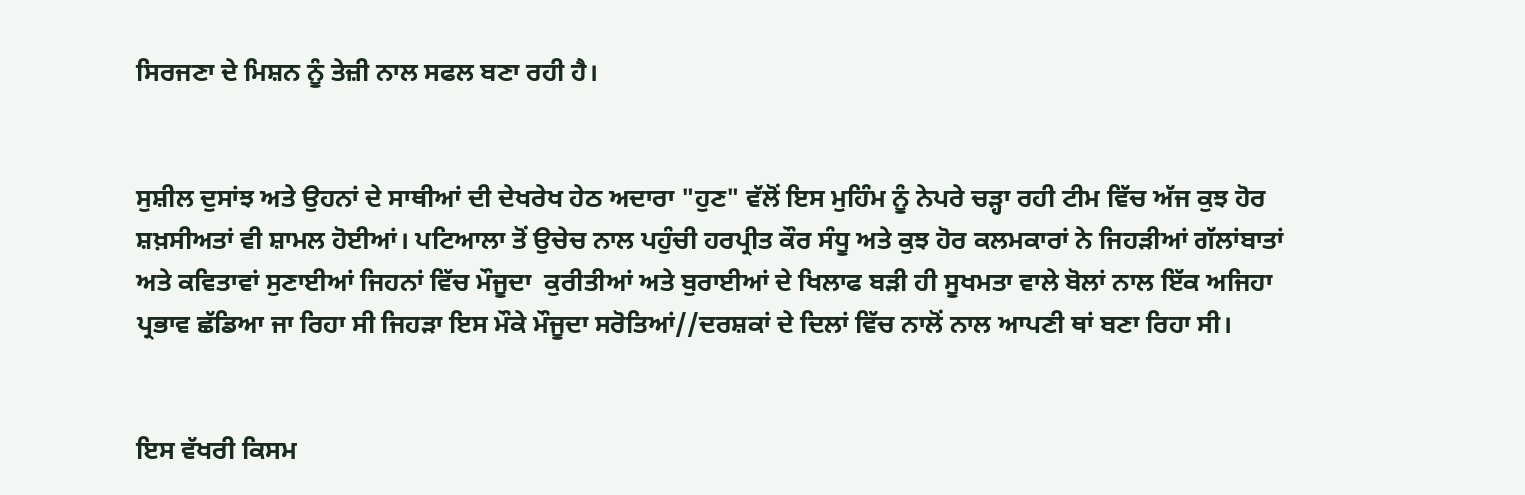ਸਿਰਜਣਾ ਦੇ ਮਿਸ਼ਨ ਨੂੰ ਤੇਜ਼ੀ ਨਾਲ ਸਫਲ ਬਣਾ ਰਹੀ ਹੈ।


ਸੁਸ਼ੀਲ ਦੁਸਾਂਝ ਅਤੇ ਉਹਨਾਂ ਦੇ ਸਾਥੀਆਂ ਦੀ ਦੇਖਰੇਖ ਹੇਠ ਅਦਾਰਾ "ਹੁਣ" ਵੱਲੋਂ ਇਸ ਮੁਹਿੰਮ ਨੂੰ ਨੇਪਰੇ ਚੜ੍ਹਾ ਰਹੀ ਟੀਮ ਵਿੱਚ ਅੱਜ ਕੁਝ ਹੋਰ ਸ਼ਖ਼ਸੀਅਤਾਂ ਵੀ ਸ਼ਾਮਲ ਹੋਈਆਂ। ਪਟਿਆਲਾ ਤੋਂ ਉਚੇਚ ਨਾਲ ਪਹੁੰਚੀ ਹਰਪ੍ਰੀਤ ਕੌਰ ਸੰਧੂ ਅਤੇ ਕੁਝ ਹੋਰ ਕਲਮਕਾਰਾਂ ਨੇ ਜਿਹੜੀਆਂ ਗੱਲਾਂਬਾਤਾਂ ਅਤੇ ਕਵਿਤਾਵਾਂ ਸੁਣਾਈਆਂ ਜਿਹਨਾਂ ਵਿੱਚ ਮੌਜੂਦਾ  ਕੁਰੀਤੀਆਂ ਅਤੇ ਬੁਰਾਈਆਂ ਦੇ ਖਿਲਾਫ ਬੜੀ ਹੀ ਸੂਖਮਤਾ ਵਾਲੇ ਬੋਲਾਂ ਨਾਲ ਇੱਕ ਅਜਿਹਾ ਪ੍ਰਭਾਵ ਛੱਡਿਆ ਜਾ ਰਿਹਾ ਸੀ ਜਿਹੜਾ ਇਸ ਮੌਕੇ ਮੌਜੂਦਾ ਸਰੋਤਿਆਂ//ਦਰਸ਼ਕਾਂ ਦੇ ਦਿਲਾਂ ਵਿੱਚ ਨਾਲੋਂ ਨਾਲ ਆਪਣੀ ਥਾਂ ਬਣਾ ਰਿਹਾ ਸੀ।


ਇਸ ਵੱਖਰੀ ਕਿਸਮ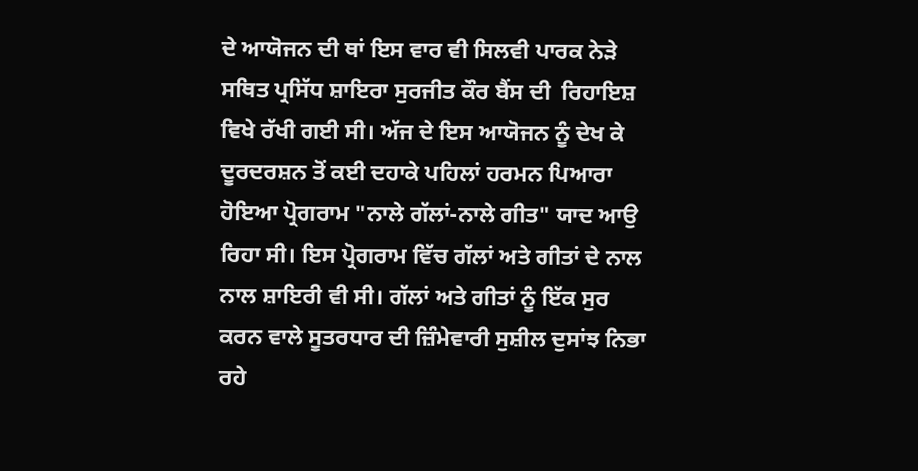ਦੇ ਆਯੋਜਨ ਦੀ ਥਾਂ ਇਸ ਵਾਰ ਵੀ ਸਿਲਵੀ ਪਾਰਕ ਨੇੜੇ ਸਥਿਤ ਪ੍ਰਸਿੱਧ ਸ਼ਾਇਰਾ ਸੁਰਜੀਤ ਕੌਰ ਬੈਂਸ ਦੀ  ਰਿਹਾਇਸ਼ ਵਿਖੇ ਰੱਖੀ ਗਈ ਸੀ। ਅੱਜ ਦੇ ਇਸ ਆਯੋਜਨ ਨੂੰ ਦੇਖ ਕੇ ਦੂਰਦਰਸ਼ਨ ਤੋਂ ਕਈ ਦਹਾਕੇ ਪਹਿਲਾਂ ਹਰਮਨ ਪਿਆਰਾ ਹੋਇਆ ਪ੍ਰੋਗਰਾਮ "ਨਾਲੇ ਗੱਲਾਂ-ਨਾਲੇ ਗੀਤ" ਯਾਦ ਆਉ ਰਿਹਾ ਸੀ। ਇਸ ਪ੍ਰੋਗਰਾਮ ਵਿੱਚ ਗੱਲਾਂ ਅਤੇ ਗੀਤਾਂ ਦੇ ਨਾਲ ਨਾਲ ਸ਼ਾਇਰੀ ਵੀ ਸੀ। ਗੱਲਾਂ ਅਤੇ ਗੀਤਾਂ ਨੂੰ ਇੱਕ ਸੁਰ ਕਰਨ ਵਾਲੇ ਸੂਤਰਧਾਰ ਦੀ ਜ਼ਿੰਮੇਵਾਰੀ ਸੁਸ਼ੀਲ ਦੁਸਾਂਝ ਨਿਭਾ ਰਹੇ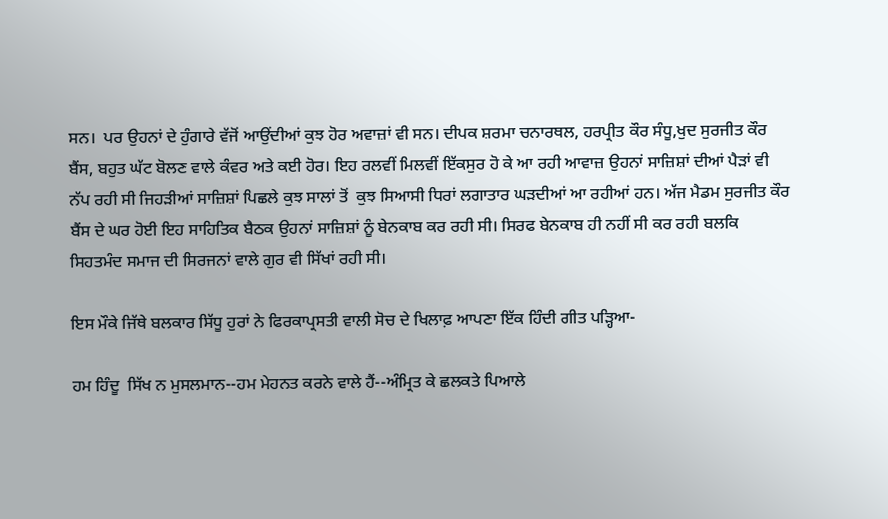ਸਨ।  ਪਰ ਉਹਨਾਂ ਦੇ ਹੁੰਗਾਰੇ ਵੱਜੋਂ ਆਉਂਦੀਆਂ ਕੁਝ ਹੋਰ ਅਵਾਜ਼ਾਂ ਵੀ ਸਨ। ਦੀਪਕ ਸ਼ਰਮਾ ਚਨਾਰਥਲ, ਹਰਪ੍ਰੀਤ ਕੌਰ ਸੰਧੂ,ਖੁਦ ਸੁਰਜੀਤ ਕੌਰ ਬੈਂਸ, ਬਹੁਤ ਘੱਟ ਬੋਲਣ ਵਾਲੇ ਕੰਵਰ ਅਤੇ ਕਈ ਹੋਰ। ਇਹ ਰਲਵੀਂ ਮਿਲਵੀਂ ਇੱਕਸੁਰ ਹੋ ਕੇ ਆ ਰਹੀ ਆਵਾਜ਼ ਉਹਨਾਂ ਸਾਜ਼ਿਸ਼ਾਂ ਦੀਆਂ ਪੈੜਾਂ ਵੀ ਨੱਪ ਰਹੀ ਸੀ ਜਿਹੜੀਆਂ ਸਾਜ਼ਿਸ਼ਾਂ ਪਿਛਲੇ ਕੁਝ ਸਾਲਾਂ ਤੋਂ  ਕੁਝ ਸਿਆਸੀ ਧਿਰਾਂ ਲਗਾਤਾਰ ਘੜਦੀਆਂ ਆ ਰਹੀਆਂ ਹਨ। ਅੱਜ ਮੈਡਮ ਸੁਰਜੀਤ ਕੌਰ ਬੈਂਸ ਦੇ ਘਰ ਹੋਈ ਇਹ ਸਾਹਿਤਿਕ ਬੈਠਕ ਉਹਨਾਂ ਸਾਜ਼ਿਸ਼ਾਂ ਨੂੰ ਬੇਨਕਾਬ ਕਰ ਰਹੀ ਸੀ। ਸਿਰਫ ਬੇਨਕਾਬ ਹੀ ਨਹੀਂ ਸੀ ਕਰ ਰਹੀ ਬਲਕਿ ਸਿਹਤਮੰਦ ਸਮਾਜ ਦੀ ਸਿਰਜਨਾਂ ਵਾਲੇ ਗੁਰ ਵੀ ਸਿੱਖਾਂ ਰਹੀ ਸੀ।

ਇਸ ਮੌਕੇ ਜਿੱਥੇ ਬਲਕਾਰ ਸਿੱਧੂ ਹੁਰਾਂ ਨੇ ਫਿਰਕਾਪ੍ਰਸਤੀ ਵਾਲੀ ਸੋਚ ਦੇ ਖਿਲਾਫ਼ ਆਪਣਾ ਇੱਕ ਹਿੰਦੀ ਗੀਤ ਪੜ੍ਹਿਆ-

ਹਮ ਹਿੰਦੂ  ਸਿੱਖ ਨ ਮੁਸਲਮਾਨ--ਹਮ ਮੇਹਨਤ ਕਰਨੇ ਵਾਲੇ ਹੈਂ--ਅੰਮ੍ਰਿਤ ਕੇ ਛਲਕਤੇ ਪਿਆਲੇ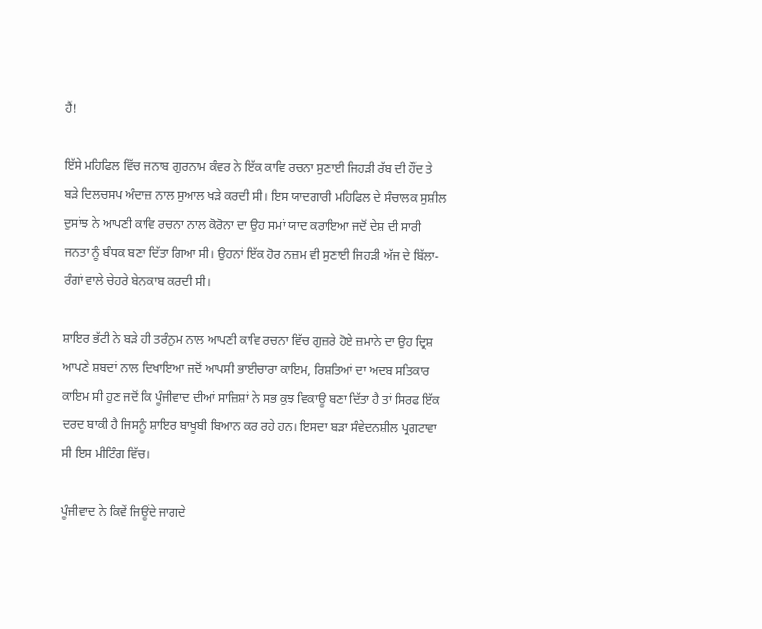ਹੈਂ!

ਇੱਸੇ ਮਹਿਫਿਲ ਵਿੱਚ ਜਨਾਬ ਗੁਰਨਾਮ ਕੰਵਰ ਨੇ ਇੱਕ ਕਾਵਿ ਰਚਨਾ ਸੁਣਾਈ ਜਿਹੜੀ ਰੱਬ ਦੀ ਹੌਂਦ ਤੇ ਬੜੇ ਦਿਲਚਸਪ ਅੰਦਾਜ਼ ਨਾਲ ਸੁਆਲ ਖੜੇ ਕਰਦੀ ਸੀ। ਇਸ ਯਾਦਗਾਰੀ ਮਹਿਫਿਲ ਦੇ ਸੰਚਾਲਕ ਸੁਸ਼ੀਲ ਦੁਸਾਂਝ ਨੇ ਆਪਣੀ ਕਾਵਿ ਰਚਨਾ ਨਾਲ ਕੋਰੋਨਾ ਦਾ ਉਹ ਸਮਾਂ ਯਾਦ ਕਰਾਇਆ ਜਦੋਂ ਦੇਸ਼ ਦੀ ਸਾਰੀ ਜਨਤਾ ਨੂੰ ਬੰਧਕ ਬਣਾ ਦਿੱਤਾ ਗਿਆ ਸੀ। ਉਹਨਾਂ ਇੱਕ ਹੋਰ ਨਜ਼ਮ ਵੀ ਸੁਣਾਈ ਜਿਹੜੀ ਅੱਜ ਦੇ ਬਿੱਲਾ-ਰੰਗਾਂ ਵਾਲੇ ਚੇਹਰੇ ਬੇਨਕਾਬ ਕਰਦੀ ਸੀ।

ਸ਼ਾਇਰ ਭੱਟੀ ਨੇ ਬੜੇ ਹੀ ਤਰੰਨੁਮ ਨਾਲ ਆਪਣੀ ਕਾਵਿ ਰਚਨਾ ਵਿੱਚ ਗੁਜ਼ਰੇ ਹੋਏ ਜ਼ਮਾਨੇ ਦਾ ਉਹ ਦ੍ਰਿਸ਼ ਆਪਣੇ ਸ਼ਬਦਾਂ ਨਾਲ ਦਿਖਾਇਆ ਜਦੋਂ ਆਪਸੀ ਭਾਈਚਾਰਾ ਕਾਇਮ, ਰਿਸ਼ਤਿਆਂ ਦਾ ਅਦਬ ਸਤਿਕਾਰ ਕਾਇਮ ਸੀ ਹੁਣ ਜਦੋਂ ਕਿ ਪੂੰਜੀਵਾਦ ਦੀਆਂ ਸਾਜ਼ਿਸ਼ਾਂ ਨੇ ਸਭ ਕੁਝ ਵਿਕਾਊ ਬਣਾ ਦਿੱਤਾ ਹੈ ਤਾਂ ਸਿਰਫ ਇੱਕ ਦਰਦ ਬਾਕੀ ਹੈ ਜਿਸਨੂੰ ਸ਼ਾਇਰ ਬਾਖੂਬੀ ਬਿਆਨ ਕਰ ਰਹੇ ਹਨ। ਇਸਦਾ ਬੜਾ ਸੰਵੇਦਨਸ਼ੀਲ ਪ੍ਰਗਟਾਵਾ ਸੀ ਇਸ ਮੀਟਿੰਗ ਵਿੱਚ।

ਪੂੰਜੀਵਾਦ ਨੇ ਕਿਵੇਂ ਜਿਊਂਦੇ ਜਾਗਦੇ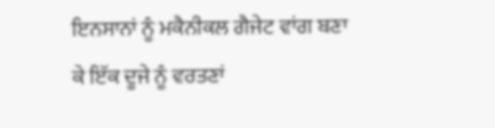ਇਨਸਾਨਾਂ ਨੂੰ ਮਕੈਨੀਕਲ ਗੈਜੇਟ ਵਾਂਗ ਬਣਾ ਕੇ ਇੱਕ ਦੂਜੇ ਨੂੰ ਵਰਤਣਾਂ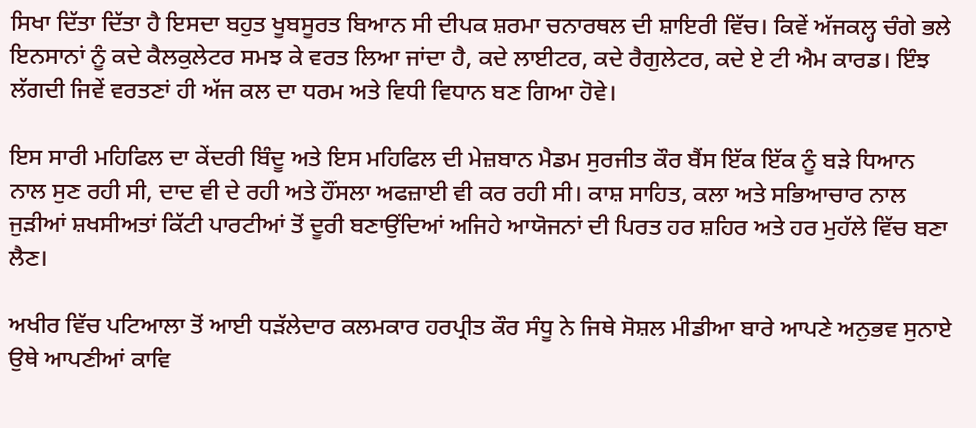ਸਿਖਾ ਦਿੱਤਾ ਦਿੱਤਾ ਹੈ ਇਸਦਾ ਬਹੁਤ ਖੂਬਸੂਰਤ ਬਿਆਨ ਸੀ ਦੀਪਕ ਸ਼ਰਮਾ ਚਨਾਰਥਲ ਦੀ ਸ਼ਾਇਰੀ ਵਿੱਚ। ਕਿਵੇਂ ਅੱਜਕਲ੍ਹ ਚੰਗੇ ਭਲੇ ਇਨਸਾਨਾਂ ਨੂੰ ਕਦੇ ਕੈਲਕੁਲੇਟਰ ਸਮਝ ਕੇ ਵਰਤ ਲਿਆ ਜਾਂਦਾ ਹੈ, ਕਦੇ ਲਾਈਟਰ, ਕਦੇ ਰੈਗੁਲੇਟਰ, ਕਦੇ ਏ ਟੀ ਐਮ ਕਾਰਡ। ਇੰਝ ਲੱਗਦੀ ਜਿਵੇਂ ਵਰਤਣਾਂ ਹੀ ਅੱਜ ਕਲ ਦਾ ਧਰਮ ਅਤੇ ਵਿਧੀ ਵਿਧਾਨ ਬਣ ਗਿਆ ਹੋਵੇ।

ਇਸ ਸਾਰੀ ਮਹਿਫਿਲ ਦਾ ਕੇਂਦਰੀ ਬਿੰਦੂ ਅਤੇ ਇਸ ਮਹਿਫਿਲ ਦੀ ਮੇਜ਼ਬਾਨ ਮੈਡਮ ਸੁਰਜੀਤ ਕੌਰ ਬੈਂਸ ਇੱਕ ਇੱਕ ਨੂੰ ਬੜੇ ਧਿਆਨ ਨਾਲ ਸੁਣ ਰਹੀ ਸੀ, ਦਾਦ ਵੀ ਦੇ ਰਹੀ ਅਤੇ ਹੌਂਸਲਾ ਅਫਜ਼ਾਈ ਵੀ ਕਰ ਰਹੀ ਸੀ। ਕਾਸ਼ ਸਾਹਿਤ, ਕਲਾ ਅਤੇ ਸਭਿਆਚਾਰ ਨਾਲ ਜੁੜੀਆਂ ਸ਼ਖਸੀਅਤਾਂ ਕਿੱਟੀ ਪਾਰਟੀਆਂ ਤੋਂ ਦੂਰੀ ਬਣਾਉਂਦਿਆਂ ਅਜਿਹੇ ਆਯੋਜਨਾਂ ਦੀ ਪਿਰਤ ਹਰ ਸ਼ਹਿਰ ਅਤੇ ਹਰ ਮੁਹੱਲੇ ਵਿੱਚ ਬਣਾ ਲੈਣ।

ਅਖੀਰ ਵਿੱਚ ਪਟਿਆਲਾ ਤੋਂ ਆਈ ਧੜੱਲੇਦਾਰ ਕਲਮਕਾਰ ਹਰਪ੍ਰੀਤ ਕੌਰ ਸੰਧੂ ਨੇ ਜਿਥੇ ਸੋਸ਼ਲ ਮੀਡੀਆ ਬਾਰੇ ਆਪਣੇ ਅਨੁਭਵ ਸੁਨਾਏ ਉਥੇ ਆਪਣੀਆਂ ਕਾਵਿ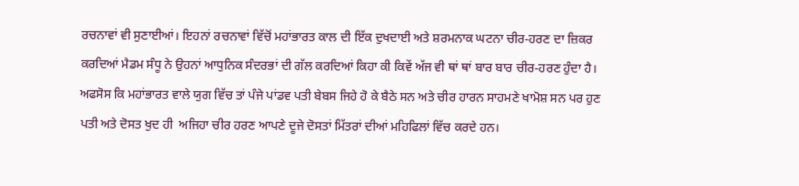ਰਚਨਾਵਾਂ ਵੀ ਸੁਣਾਈਆਂ। ਇਹਨਾਂ ਰਚਨਾਵਾਂ ਵਿੱਚੋਂ ਮਹਾਂਭਾਰਤ ਕਾਲ ਦੀ ਇੱਕ ਦੁਖਦਾਈ ਅਤੇ ਸ਼ਰਮਨਾਕ ਘਟਨਾ ਚੀਰ-ਹਰਣ ਦਾ ਜ਼ਿਕਰ ਕਰਦਿਆਂ ਮੈਡਮ ਸੰਧੂ ਨੇ ਉਹਨਾਂ ਆਧੁਨਿਕ ਸੰਦਰਭਾਂ ਦੀ ਗੱਲ ਕਰਦਿਆਂ ਕਿਹਾ ਕੀ ਕਿਵੇਂ ਅੱਜ ਵੀ ਥਾਂ ਥਾਂ ਬਾਰ ਬਾਰ ਚੀਰ-ਹਰਣ ਹੁੰਦਾ ਹੈ। ਅਫਸੋਸ ਕਿ ਮਹਾਂਭਾਰਤ ਵਾਲੇ ਯੁਗ ਵਿੱਚ ਤਾਂ ਪੰਜੇ ਪਾਂਡਵ ਪਤੀ ਬੇਬਸ ਜਿਹੇ ਹੋ ਕੇ ਬੈਠੇ ਸਨ ਅਤੇ ਚੀਰ ਹਾਰਨ ਸਾਹਮਣੇ ਖਾਮੋਸ਼ ਸਨ ਪਰ ਹੁਣ ਪਤੀ ਅਤੇ ਦੋਸਤ ਖੁਦ ਹੀ  ਅਜਿਹਾ ਚੀਰ ਹਰਣ ਆਪਣੇ ਦੂਜੇ ਦੋਸਤਾਂ ਮਿੱਤਰਾਂ ਦੀਆਂ ਮਹਿਫਿਲਾਂ ਵਿੱਚ ਕਰਦੇ ਹਨ।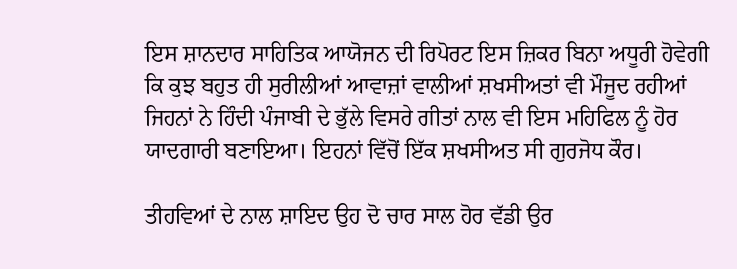ਇਸ ਸ਼ਾਨਦਾਰ ਸਾਹਿਤਿਕ ਆਯੋਜਨ ਦੀ ਰਿਪੋਰਟ ਇਸ ਜ਼ਿਕਰ ਬਿਨਾ ਅਧੂਰੀ ਹੋਵੇਗੀ ਕਿ ਕੁਝ ਬਹੁਤ ਹੀ ਸੁਰੀਲੀਆਂ ਆਵਾਜ਼ਾਂ ਵਾਲੀਆਂ ਸ਼ਖਸੀਅਤਾਂ ਵੀ ਮੌਜੂਦ ਰਹੀਆਂ ਜਿਹਨਾਂ ਨੇ ਹਿੰਦੀ ਪੰਜਾਬੀ ਦੇ ਭੁੱਲੇ ਵਿਸਰੇ ਗੀਤਾਂ ਨਾਲ ਵੀ ਇਸ ਮਹਿਫਿਲ ਨੂੰ ਹੋਰ ਯਾਦਗਾਰੀ ਬਣਾਇਆ। ਇਹਨਾਂ ਵਿੱਚੋਂ ਇੱਕ ਸ਼ਖਸੀਅਤ ਸੀ ਗੁਰਜੋਧ ਕੌਰ।

ਤੀਹਵਿਆਂ ਦੇ ਨਾਲ ਸ਼ਾਇਦ ਉਹ ਦੋ ਚਾਰ ਸਾਲ ਹੋਰ ਵੱਡੀ ਉਰ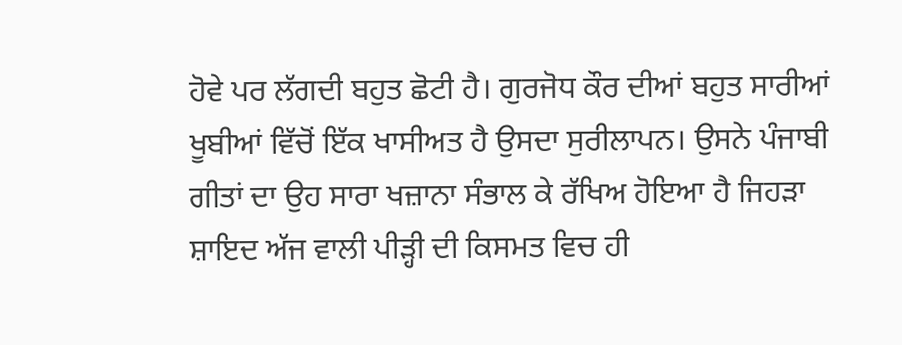ਹੋਵੇ ਪਰ ਲੱਗਦੀ ਬਹੁਤ ਛੋਟੀ ਹੈ। ਗੁਰਜੋਧ ਕੌਰ ਦੀਆਂ ਬਹੁਤ ਸਾਰੀਆਂ ਖੂਬੀਆਂ ਵਿੱਚੋਂ ਇੱਕ ਖਾਸੀਅਤ ਹੈ ਉਸਦਾ ਸੁਰੀਲਾਪਨ। ਉਸਨੇ ਪੰਜਾਬੀ ਗੀਤਾਂ ਦਾ ਉਹ ਸਾਰਾ ਖਜ਼ਾਨਾ ਸੰਭਾਲ ਕੇ ਰੱਖਿਅ ਹੋਇਆ ਹੈ ਜਿਹੜਾ ਸ਼ਾਇਦ ਅੱਜ ਵਾਲੀ ਪੀੜ੍ਹੀ ਦੀ ਕਿਸਮਤ ਵਿਚ ਹੀ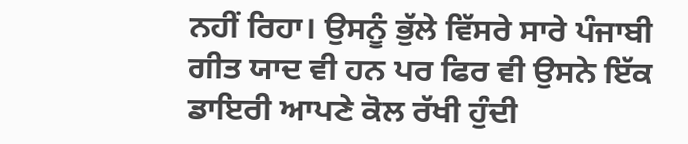ਨਹੀਂ ਰਿਹਾ। ਉਸਨੂੰ ਭੁੱਲੇ ਵਿੱਸਰੇ ਸਾਰੇ ਪੰਜਾਬੀ ਗੀਤ ਯਾਦ ਵੀ ਹਨ ਪਰ ਫਿਰ ਵੀ ਉਸਨੇ ਇੱਕ ਡਾਇਰੀ ਆਪਣੇ ਕੋਲ ਰੱਖੀ ਹੁੰਦੀ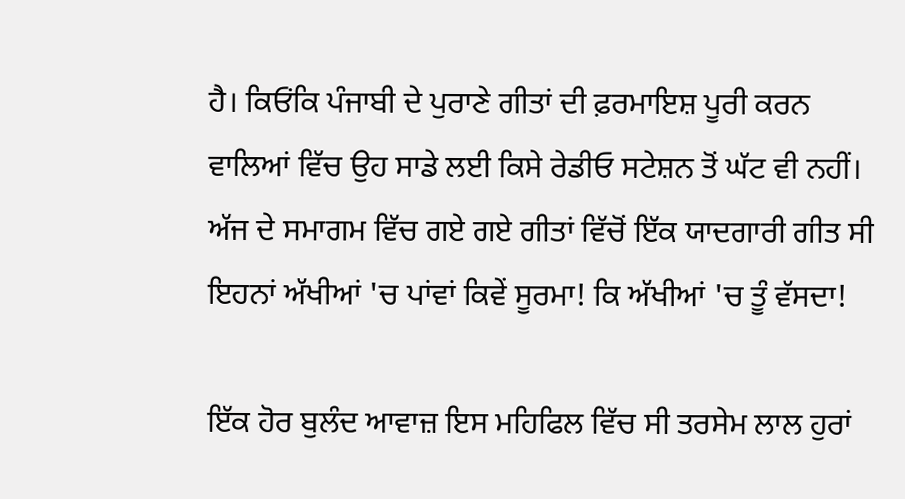ਹੈ। ਕਿਓਂਕਿ ਪੰਜਾਬੀ ਦੇ ਪੁਰਾਣੇ ਗੀਤਾਂ ਦੀ ਫ਼ਰਮਾਇਸ਼ ਪੂਰੀ ਕਰਨ ਵਾਲਿਆਂ ਵਿੱਚ ਉਹ ਸਾਡੇ ਲਈ ਕਿਸੇ ਰੇਡੀਓ ਸਟੇਸ਼ਨ ਤੋਂ ਘੱਟ ਵੀ ਨਹੀਂ। ਅੱਜ ਦੇ ਸਮਾਗਮ ਵਿੱਚ ਗਏ ਗਏ ਗੀਤਾਂ ਵਿੱਚੋਂ ਇੱਕ ਯਾਦਗਾਰੀ ਗੀਤ ਸੀ ਇਹਨਾਂ ਅੱਖੀਆਂ 'ਚ ਪਾਂਵਾਂ ਕਿਵੇਂ ਸੂਰਮਾ! ਕਿ ਅੱਖੀਆਂ 'ਚ ਤੂੰ ਵੱਸਦਾ!

ਇੱਕ ਹੋਰ ਬੁਲੰਦ ਆਵਾਜ਼ ਇਸ ਮਹਿਫਿਲ ਵਿੱਚ ਸੀ ਤਰਸੇਮ ਲਾਲ ਹੁਰਾਂ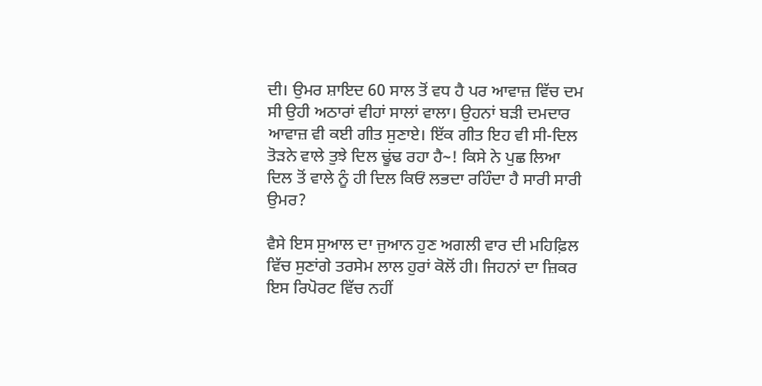ਦੀ। ਉਮਰ ਸ਼ਾਇਦ 60 ਸਾਲ ਤੋਂ ਵਧ ਹੈ ਪਰ ਆਵਾਜ਼ ਵਿੱਚ ਦਮ ਸੀ ਉਹੀ ਅਠਾਰਾਂ ਵੀਹਾਂ ਸਾਲਾਂ ਵਾਲਾ। ਉਹਨਾਂ ਬੜੀ ਦਮਦਾਰ ਆਵਾਜ਼ ਵੀ ਕਈ ਗੀਤ ਸੁਣਾਏ। ਇੱਕ ਗੀਤ ਇਹ ਵੀ ਸੀ-ਦਿਲ ਤੋੜਨੇ ਵਾਲੇ ਤੁਝੇ ਦਿਲ ਢੂਂਢ ਰਹਾ ਹੈ~! ਕਿਸੇ ਨੇ ਪੁਛ ਲਿਆ ਦਿਲ ਤੋਂ ਵਾਲੇ ਨੂੰ ਹੀ ਦਿਲ ਕਿਓਂ ਲਭਦਾ ਰਹਿੰਦਾ ਹੈ ਸਾਰੀ ਸਾਰੀ ਉਮਰ?

ਵੈਸੇ ਇਸ ਸੁਆਲ ਦਾ ਜੁਆਨ ਹੁਣ ਅਗਲੀ ਵਾਰ ਦੀ ਮਹਿਫ਼ਿਲ ਵਿੱਚ ਸੁਣਾਂਗੇ ਤਰਸੇਮ ਲਾਲ ਹੁਰਾਂ ਕੋਲੋਂ ਹੀ। ਜਿਹਨਾਂ ਦਾ ਜ਼ਿਕਰ ਇਸ ਰਿਪੋਰਟ ਵਿੱਚ ਨਹੀਂ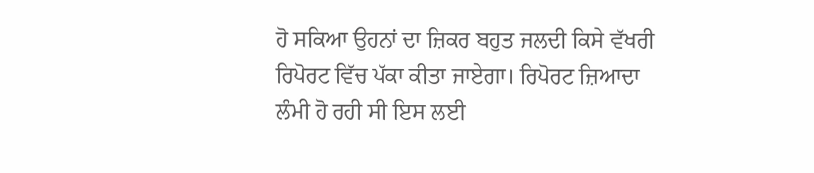ਹੋ ਸਕਿਆ ਉਹਨਾਂ ਦਾ ਜ਼ਿਕਰ ਬਹੁਤ ਜਲਦੀ ਕਿਸੇ ਵੱਖਰੀ ਰਿਪੋਰਟ ਵਿੱਚ ਪੱਕਾ ਕੀਤਾ ਜਾਏਗਾ। ਰਿਪੋਰਟ ਜ਼ਿਆਦਾ ਲੰਮੀ ਹੋ ਰਹੀ ਸੀ ਇਸ ਲਈ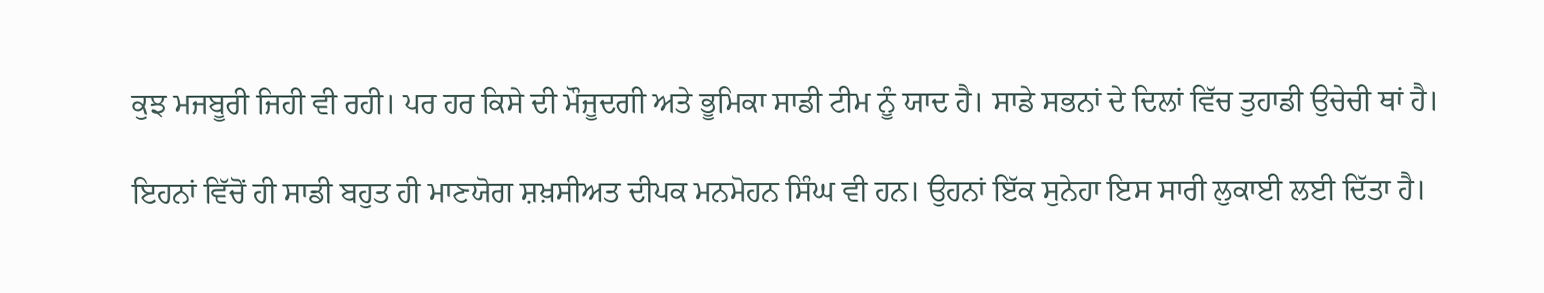ਕੁਝ ਮਜਬੂਰੀ ਜਿਹੀ ਵੀ ਰਹੀ। ਪਰ ਹਰ ਕਿਸੇ ਦੀ ਮੌਜੂਦਗੀ ਅਤੇ ਭੂਮਿਕਾ ਸਾਡੀ ਟੀਮ ਨੂੰ ਯਾਦ ਹੈ। ਸਾਡੇ ਸਭਨਾਂ ਦੇ ਦਿਲਾਂ ਵਿੱਚ ਤੁਹਾਡੀ ਉਚੇਚੀ ਥਾਂ ਹੈ।

ਇਹਨਾਂ ਵਿੱਚੋਂ ਹੀ ਸਾਡੀ ਬਹੁਤ ਹੀ ਮਾਣਯੋਗ ਸ਼ਖ਼ਸੀਅਤ ਦੀਪਕ ਮਨਮੋਹਨ ਸਿੰਘ ਵੀ ਹਨ। ਉਹਨਾਂ ਇੱਕ ਸੁਨੇਹਾ ਇਸ ਸਾਰੀ ਲੁਕਾਈ ਲਈ ਦਿੱਤਾ ਹੈ।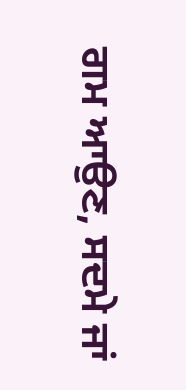ਗਮ ਆਉਣ, ਸਦਮੇ ਜਾਂ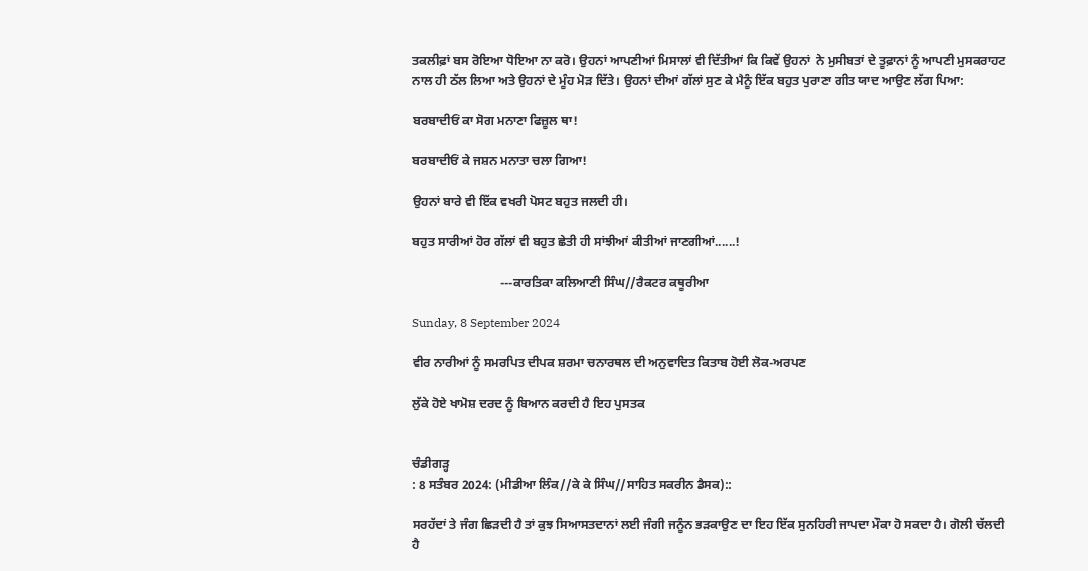ਤਕਲੀਫ਼ਾਂ ਬਸ ਰੋਇਆ ਧੋਇਆ ਨਾ ਕਰੋ। ਉਹਨਾਂ ਆਪਣੀਆਂ ਮਿਸਾਲਾਂ ਵੀ ਦਿੱਤੀਆਂ ਕਿ ਕਿਵੇਂ ਉਹਨਾਂ  ਨੇ ਮੁਸੀਬਤਾਂ ਦੇ ਤੂਫ਼ਾਨਾਂ ਨੂੰ ਆਪਣੀ ਮੁਸਕਰਾਹਟ ਨਾਲ ਹੀ ਠੱਲ ਲਿਆ ਅਤੇ ਉਹਨਾਂ ਦੇ ਮੂੰਹ ਮੋੜ ਦਿੱਤੇ। ਉਹਨਾਂ ਦੀਆਂ ਗੱਲਾਂ ਸੁਣ ਕੇ ਮੈਨੂੰ ਇੱਕ ਬਹੁਤ ਪੁਰਾਣਾ ਗੀਤ ਯਾਦ ਆਉਣ ਲੱਗ ਪਿਆ:

ਬਰਬਾਦੀਓਂ ਕਾ ਸੋਗ ਮਨਾਣਾ ਫਿਜ਼ੂਲ ਥਾ!

ਬਰਬਾਦੀਓਂ ਕੇ ਜਸ਼ਨ ਮਨਾਤਾ ਚਲਾ ਗਿਆ!

ਉਹਨਾਂ ਬਾਰੇ ਵੀ ਇੱਕ ਵਖਰੀ ਪੋਸਟ ਬਹੁਤ ਜਲਦੀ ਹੀ।

ਬਹੁਤ ਸਾਰੀਆਂ ਹੋਰ ਗੱਲਾਂ ਵੀ ਬਹੁਤ ਛੇਤੀ ਹੀ ਸਾਂਝੀਆਂ ਕੀਤੀਆਂ ਜਾਣਗੀਆਂ......!

                            ---ਕਾਰਤਿਕਾ ਕਲਿਆਣੀ ਸਿੰਘ//ਰੈਕਟਰ ਕਥੂਰੀਆ

Sunday, 8 September 2024

ਵੀਰ ਨਾਰੀਆਂ ਨੂੰ ਸਮਰਪਿਤ ਦੀਪਕ ਸ਼ਰਮਾ ਚਨਾਰਥਲ ਦੀ ਅਨੁਵਾਦਿਤ ਕਿਤਾਬ ਹੋਈ ਲੋਕ-ਅਰਪਣ

ਲੁੱਕੇ ਹੋਏ ਖਾਮੋਸ਼ ਦਰਦ ਨੂੰ ਬਿਆਨ ਕਰਦੀ ਹੈ ਇਹ ਪੁਸਤਕ


ਚੰਡੀਗੜ੍ਹ
: 8 ਸਤੰਬਰ 2024: (ਮੀਡੀਆ ਲਿੰਕ//ਕੇ ਕੇ ਸਿੰਘ//ਸਾਹਿਤ ਸਕਰੀਨ ਡੈਸਕ)::

ਸਰਹੱਦਾਂ ਤੇ ਜੰਗ ਛਿੜਦੀ ਹੈ ਤਾਂ ਕੁਝ ਸਿਆਸਤਦਾਨਾਂ ਲਈ ਜੰਗੀ ਜਨੂੰਨ ਭੜਕਾਉਣ ਦਾ ਇਹ ਇੱਕ ਸੁਨਹਿਰੀ ਜਾਪਦਾ ਮੌਕਾ ਹੋ ਸਕਦਾ ਹੈ। ਗੋਲੀ ਚੱਲਦੀ ਹੈ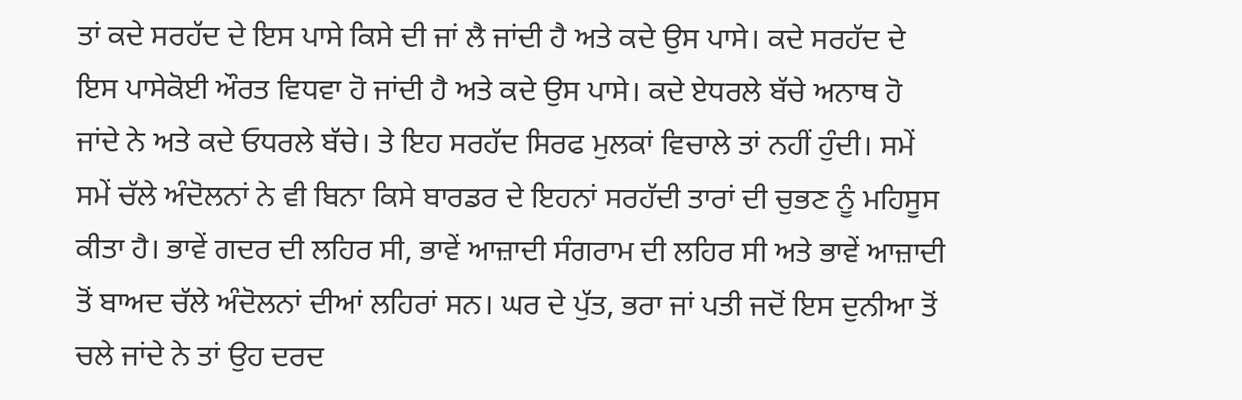ਤਾਂ ਕਦੇ ਸਰਹੱਦ ਦੇ ਇਸ ਪਾਸੇ ਕਿਸੇ ਦੀ ਜਾਂ ਲੈ ਜਾਂਦੀ ਹੈ ਅਤੇ ਕਦੇ ਉਸ ਪਾਸੇ। ਕਦੇ ਸਰਹੱਦ ਦੇ ਇਸ ਪਾਸੇਕੋਈ ਔਰਤ ਵਿਧਵਾ ਹੋ ਜਾਂਦੀ ਹੈ ਅਤੇ ਕਦੇ ਉਸ ਪਾਸੇ। ਕਦੇ ਏਧਰਲੇ ਬੱਚੇ ਅਨਾਥ ਹੋ ਜਾਂਦੇ ਨੇ ਅਤੇ ਕਦੇ ਓਧਰਲੇ ਬੱਚੇ। ਤੇ ਇਹ ਸਰਹੱਦ ਸਿਰਫ ਮੁਲਕਾਂ ਵਿਚਾਲੇ ਤਾਂ ਨਹੀਂ ਹੁੰਦੀ। ਸਮੇਂ ਸਮੇਂ ਚੱਲੇ ਅੰਦੋਲਨਾਂ ਨੇ ਵੀ ਬਿਨਾ ਕਿਸੇ ਬਾਰਡਰ ਦੇ ਇਹਨਾਂ ਸਰਹੱਦੀ ਤਾਰਾਂ ਦੀ ਚੁਭਣ ਨੂੰ ਮਹਿਸੂਸ ਕੀਤਾ ਹੈ। ਭਾਵੇਂ ਗਦਰ ਦੀ ਲਹਿਰ ਸੀ, ਭਾਵੇਂ ਆਜ਼ਾਦੀ ਸੰਗਰਾਮ ਦੀ ਲਹਿਰ ਸੀ ਅਤੇ ਭਾਵੇਂ ਆਜ਼ਾਦੀ ਤੋਂ ਬਾਅਦ ਚੱਲੇ ਅੰਦੋਲਨਾਂ ਦੀਆਂ ਲਹਿਰਾਂ ਸਨ। ਘਰ ਦੇ ਪੁੱਤ, ਭਰਾ ਜਾਂ ਪਤੀ ਜਦੋਂ ਇਸ ਦੁਨੀਆ ਤੋਂ ਚਲੇ ਜਾਂਦੇ ਨੇ ਤਾਂ ਉਹ ਦਰਦ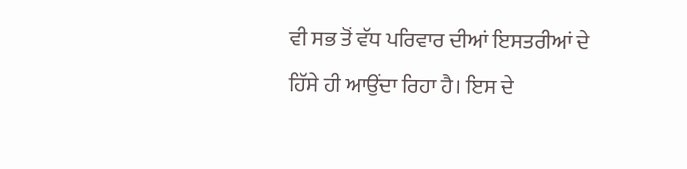ਵੀ ਸਭ ਤੋਂ ਵੱਧ ਪਰਿਵਾਰ ਦੀਆਂ ਇਸਤਰੀਆਂ ਦੇ ਹਿੱਸੇ ਹੀ ਆਉਂਦਾ ਰਿਹਾ ਹੈ। ਇਸ ਦੇ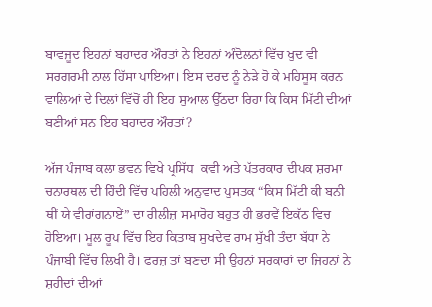ਬਾਵਜੂਦ ਇਹਨਾਂ ਬਹਾਦਰ ਔਰਤਾਂ ਨੇ ਇਹਨਾਂ ਅੰਦੋਲਨਾਂ ਵਿੱਚ ਖੁਦ ਵੀ ਸਰਗਰਮੀ ਨਾਲ ਹਿੱਸਾ ਪਾਇਆ। ਇਸ ਦਰਦ ਨੂੰ ਨੇੜੇ ਹੋ ਕੇ ਮਹਿਸੂਸ ਕਰਨ ਵਾਲਿਆਂ ਦੇ ਦਿਲਾਂ ਵਿੱਚੋਂ ਹੀ ਇਹ ਸੁਆਲ ਉੱਠਦਾ ਰਿਹਾ ਕਿ ਕਿਸ ਮਿੱਟੀ ਦੀਆਂ ਬਣੀਆਂ ਸਨ ਇਹ ਬਹਾਦਰ ਔਰਤਾਂ?

ਅੱਜ ਪੰਜਾਬ ਕਲਾ ਭਵਨ ਵਿਖੇ ਪ੍ਰਸਿੱਧ  ਕਵੀ ਅਤੇ ਪੱਤਰਕਾਰ ਦੀਪਕ ਸ਼ਰਮਾ ਚਨਾਰਥਲ ਦੀ ਹਿੰਦੀ ਵਿੱਚ ਪਹਿਲੀ ਅਨੁਵਾਦ ਪੁਸਤਕ “ਕਿਸ ਮਿੱਟੀ ਕੀ ਬਨੀ ਥੀਂ ਯੇ ਵੀਰਾਂਗਨਾਏਂ” ਦਾ ਰੀਲੀਜ਼ ਸਮਾਰੋਹ ਬਹੁਤ ਹੀ ਭਰਵੇਂ ਇਕੱਠ ਵਿਚ ਹੋਇਆ। ਮੂਲ ਰੂਪ ਵਿੱਚ ਇਹ ਕਿਤਾਬ ਸੁਖਦੇਵ ਰਾਮ ਸੁੱਖੀ ਤੰਦਾ ਬੱਧਾ ਨੇ ਪੰਜਾਬੀ ਵਿੱਚ ਲਿਖੀ ਹੈ। ਫਰਜ਼ ਤਾਂ ਬਣਦਾ ਸੀ ਉਹਨਾਂ ਸਰਕਾਰਾਂ ਦਾ ਜਿਹਨਾਂ ਨੇ ਸ਼ਹੀਦਾਂ ਦੀਆਂ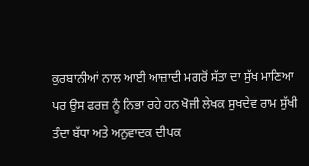ਕੁਰਬਾਨੀਆਂ ਨਾਲ ਆਈ ਆਜ਼ਾਦੀ ਮਗਰੋਂ ਸੱਤਾ ਦਾ ਸੁੱਖ ਮਾਣਿਆ ਪਰ ਉਸ ਫਰਜ਼ ਨੂੰ ਨਿਭਾ ਰਹੇ ਹਨ ਖੋਜੀ ਲੇਖਕ ਸੁਖਦੇਵ ਰਾਮ ਸੁੱਖੀ ਤੰਦਾ ਬੱਧਾ ਅਤੇ ਅਨੁਵਾਦਕ ਦੀਪਕ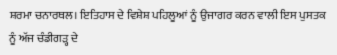ਸ਼ਰਮਾ ਚਨਾਰਥਲ। ਇਤਿਹਾਸ ਦੇ ਵਿਸ਼ੇਸ਼ ਪਹਿਲੂਆਂ ਨੂੰ ਉਜਾਗਰ ਕਰਨ ਵਾਲੀ ਇਸ ਪੁਸਤਕ ਨੂੰ ਅੱਜ ਚੰਡੀਗੜ੍ਹ ਦੇ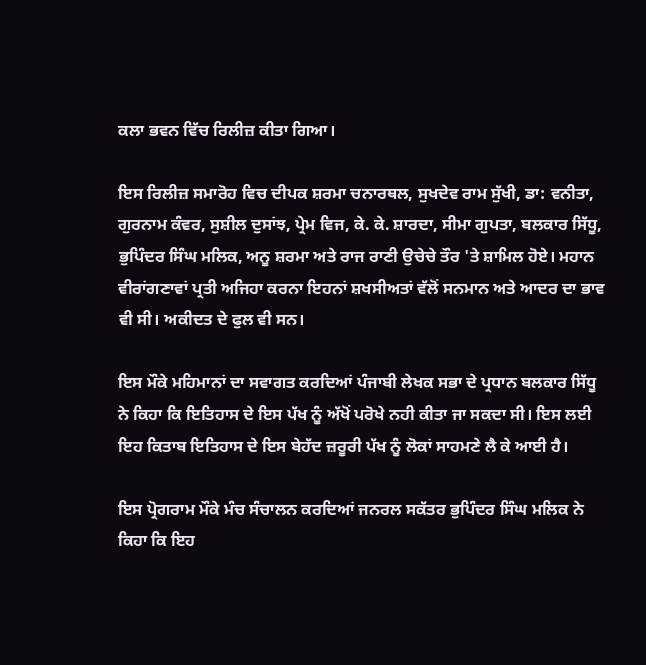ਕਲਾ ਭਵਨ ਵਿੱਚ ਰਿਲੀਜ਼ ਕੀਤਾ ਗਿਆ।

ਇਸ ਰਿਲੀਜ਼ ਸਮਾਰੋਹ ਵਿਚ ਦੀਪਕ ਸ਼ਰਮਾ ਚਨਾਰਥਲ, ਸੁਖਦੇਵ ਰਾਮ ਸੁੱਖੀ, ਡਾ: ਵਨੀਤਾ, ਗੁਰਨਾਮ ਕੰਵਰ, ਸੁਸ਼ੀਲ ਦੁਸਾਂਝ, ਪ੍ਰੇਮ ਵਿਜ, ਕੇ. ਕੇ. ਸ਼ਾਰਦਾ, ਸੀਮਾ ਗੁਪਤਾ, ਬਲਕਾਰ ਸਿੱਧੂ, ਭੁਪਿੰਦਰ ਸਿੰਘ ਮਲਿਕ, ਅਨੂ ਸ਼ਰਮਾ ਅਤੇ ਰਾਜ ਰਾਣੀ ਉਚੇਚੇ ਤੌਰ 'ਤੇ ਸ਼ਾਮਿਲ ਹੋਏ। ਮਹਾਨ ਵੀਰਾਂਗਣਾਵਾਂ ਪ੍ਰਤੀ ਅਜਿਹਾ ਕਰਨਾ ਇਹਨਾਂ ਸ਼ਖਸੀਅਤਾਂ ਵੱਲੋਂ ਸਨਮਾਨ ਅਤੇ ਆਦਰ ਦਾ ਭਾਵ ਵੀ ਸੀ। ਅਕੀਦਤ ਦੇ ਫੁਲ ਵੀ ਸਨ।

ਇਸ ਮੌਕੇ ਮਹਿਮਾਨਾਂ ਦਾ ਸਵਾਗਤ ਕਰਦਿਆਂ ਪੰਜਾਬੀ ਲੇਖਕ ਸਭਾ ਦੇ ਪ੍ਰਧਾਨ ਬਲਕਾਰ ਸਿੱਧੂ ਨੇ ਕਿਹਾ ਕਿ ਇਤਿਹਾਸ ਦੇ ਇਸ ਪੱਖ ਨੂੰ ਅੱਖੋਂ ਪਰੋਖੇ ਨਹੀ ਕੀਤਾ ਜਾ ਸਕਦਾ ਸੀ। ਇਸ ਲਈ ਇਹ ਕਿਤਾਬ ਇਤਿਹਾਸ ਦੇ ਇਸ ਬੇਹੱਦ ਜ਼ਰੂਰੀ ਪੱਖ ਨੂੰ ਲੋਕਾਂ ਸਾਹਮਣੇ ਲੈ ਕੇ ਆਈ ਹੈ।

ਇਸ ਪ੍ਰੋਗਰਾਮ ਮੌਕੇ ਮੰਚ ਸੰਚਾਲਨ ਕਰਦਿਆਂ ਜਨਰਲ ਸਕੱਤਰ ਭੁਪਿੰਦਰ ਸਿੰਘ ਮਲਿਕ ਨੇ ਕਿਹਾ ਕਿ ਇਹ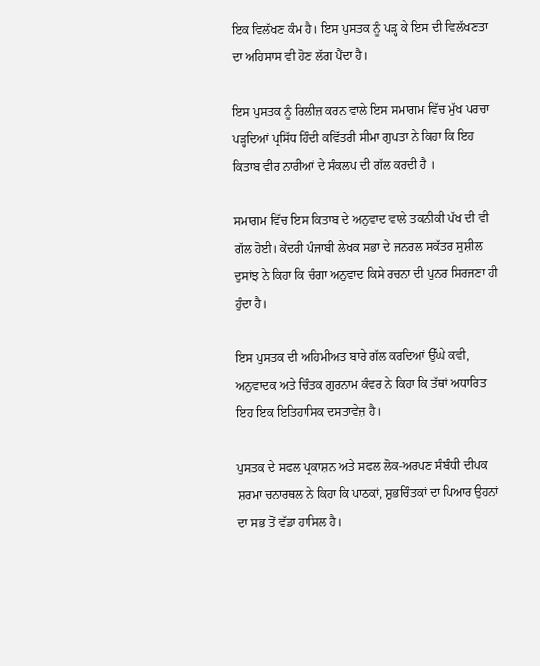ਇਕ ਵਿਲੱਖਣ ਕੰਮ ਹੈ। ਇਸ ਪੁਸਤਕ ਨੂੰ ਪੜ੍ਹ ਕੇ ਇਸ ਦੀ ਵਿਲੱਖਣਤਾ ਦਾ ਅਹਿਸਾਸ ਵੀ ਹੋਣ ਲੱਗ ਪੈਂਦਾ ਹੈ।

ਇਸ ਪੁਸਤਕ ਨੂੰ ਰਿਲੀਜ਼ ਕਰਨ ਵਾਲੇ ਇਸ ਸਮਾਗਮ ਵਿੱਚ ਮੁੱਖ ਪਰਚਾ ਪੜ੍ਹਦਿਆਂ ਪ੍ਰਸਿੱਧ ਹਿੰਦੀ ਕਵਿੱਤਰੀ ਸੀਮਾ ਗੁਪਤਾ ਨੇ ਕਿਹਾ ਕਿ ਇਹ ਕਿਤਾਬ ਵੀਰ ਨਾਰੀਆਂ ਦੇ ਸੰਕਲਪ ਦੀ ਗੱਲ ਕਰਦੀ ਹੈ ।

ਸਮਾਗਮ ਵਿੱਚ ਇਸ ਕਿਤਾਬ ਦੇ ਅਨੁਵਾਦ ਵਾਲੇ ਤਕਨੀਕੀ ਪੱਖ ਦੀ ਵੀ ਗੱਲ ਹੋਈ। ਕੇਂਦਰੀ ਪੰਜਾਬੀ ਲੇਖਕ ਸਭਾ ਦੇ ਜਨਰਲ ਸਕੱਤਰ ਸੁਸ਼ੀਲ ਦੁਸਾਂਝ ਨੇ ਕਿਹਾ ਕਿ ਚੰਗਾ ਅਨੁਵਾਦ ਕਿਸੇ ਰਚਨਾ ਦੀ ਪੁਨਰ ਸਿਰਜਣਾ ਹੀ ਹੁੰਦਾ ਹੈ।

ਇਸ ਪੁਸਤਕ ਦੀ ਅਹਿਮੀਅਤ ਬਾਰੇ ਗੱਲ ਕਰਦਿਆਂ ਉੱਘੇ ਕਵੀ, ਅਨੁਵਾਦਕ ਅਤੇ ਚਿੰਤਕ ਗੁਰਨਾਮ ਕੰਵਰ ਨੇ ਕਿਹਾ ਕਿ ਤੱਥਾਂ ਅਧਾਰਿਤ ਇਹ ਇਕ ਇਤਿਹਾਸਿਕ ਦਸਤਾਵੇਜ਼ ਹੈ।

ਪੁਸਤਕ ਦੇ ਸਫਲ ਪ੍ਰਕਾਸ਼ਨ ਅਤੇ ਸਫਲ ਲੋਕ-ਅਰਪਣ ਸੰਬੰਧੀ ਦੀਪਕ ਸ਼ਰਮਾ ਚਨਾਰਥਲ ਨੇ ਕਿਹਾ ਕਿ ਪਾਠਕਾਂ, ਸ਼ੁਭਚਿੰਤਕਾਂ ਦਾ ਪਿਆਰ ਉਹਨਾਂ ਦਾ ਸਭ ਤੋਂ ਵੱਡਾ ਹਾਸਿਲ ਹੈ।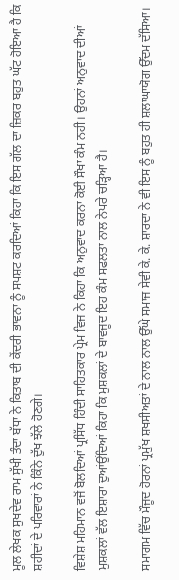ਮੂਲ ਲੇਖਕ ਸੁਖਦੇਵ ਰਾਮ ਸੁੱਖੀ ਤੰਦਾ ਬੱਧਾ ਨੇ ਕਿਤਾਬ ਦੀ ਕੇਂਦਰੀ ਭਾਵਨਾ ਨੂੰ ਸਪਸ਼ਟ ਕਰਦਿਆਂ ਕਿਹਾ ਕਿ ਇਸ ਗੱਲ ਦਾ ਜ਼ਿਕਰ ਬਹੁਤ ਘੱਟ ਹੋਇਆ ਹੈ ਕਿ ਸ਼ਹੀਦਾਂ ਦੇ ਪਰਿਵਾਰਾਂ ਨੇ ਕਿੰਨੇ ਦੁੱਖ ਝੱਲੇ ਹੋਣਗੇ।

ਵਿਸ਼ੇਸ਼ ਮਹਿਮਾਨ ਵਜੋਂ ਬੋਲਦਿਆਂ ਪ੍ਰਸਿੱਧ ਹਿੰਦੀ ਸਾਹਿਤਕਾਰ ਪ੍ਰੇਮ ਵਿਜ ਨੇ ਕਿਹਾ ਕਿ ਅਨੁਵਾਦ ਕਰਨਾ ਕੋਈ ਸੌਖਾ ਕੰਮ ਨਹੀ। ਉਹਨਾਂ ਅਨੁਵਾਦ ਦੀਆਂ ਮੁਸ਼ਕਲਾਂ ਵੱਲ ਇਸ਼ਾਰਾ ਦੁਆਂਉਂਦਿਆਂ ਕਿਹਾ ਕਿ ਮੁਸ਼ਕਲਾਂ ਦੇ ਬਾਵਜੂਦ ਇਹ ਕੰਮ ਸਫਲਤਾ ਨਾਲ ਨੇਪਰੇ ਚੜ੍ਹਿਆ ਹੈ।

ਸਮਾਗਮ ਵਿੱਚ ਮੌਜੂਦ ਹੋਰਨਾਂ ਪ੍ਰਮੁੱਖ ਸ਼ਖਸੀਅਤਾਂ ਦੇ ਨਾਲ ਨਾਲ ਉੱਘੇ ਸਮਾਜ ਸੇਵੀ ਕੇ. ਕੇ. ਸ਼ਾਰਦਾ ਨੇ ਵੀ ਇਸ ਨੂੰ ਬਹੁਤ ਹੀ ਸ਼ਲਾਘਾਯੋਗ ਉੱਦਮ ਦੱਸਿਆ।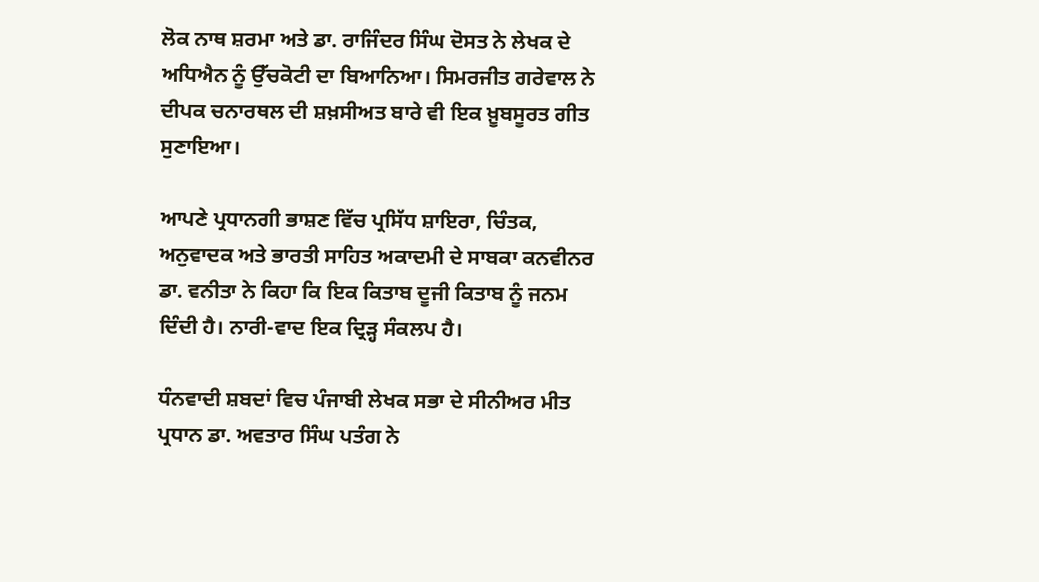ਲੋਕ ਨਾਥ ਸ਼ਰਮਾ ਅਤੇ ਡਾ. ਰਾਜਿੰਦਰ ਸਿੰਘ ਦੋਸਤ ਨੇ ਲੇਖਕ ਦੇ ਅਧਿਐਨ ਨੂੰ ਉੱਚਕੋਟੀ ਦਾ ਬਿਆਨਿਆ। ਸਿਮਰਜੀਤ ਗਰੇਵਾਲ ਨੇ ਦੀਪਕ ਚਨਾਰਥਲ ਦੀ ਸ਼ਖ਼ਸੀਅਤ ਬਾਰੇ ਵੀ ਇਕ ਖ਼ੂਬਸੂਰਤ ਗੀਤ ਸੁਣਾਇਆ।

ਆਪਣੇ ਪ੍ਰਧਾਨਗੀ ਭਾਸ਼ਣ ਵਿੱਚ ਪ੍ਰਸਿੱਧ ਸ਼ਾਇਰਾ, ਚਿੰਤਕ, ਅਨੁਵਾਦਕ ਅਤੇ ਭਾਰਤੀ ਸਾਹਿਤ ਅਕਾਦਮੀ ਦੇ ਸਾਬਕਾ ਕਨਵੀਨਰ ਡਾ. ਵਨੀਤਾ ਨੇ ਕਿਹਾ ਕਿ ਇਕ ਕਿਤਾਬ ਦੂਜੀ ਕਿਤਾਬ ਨੂੰ ਜਨਮ ਦਿੰਦੀ ਹੈ। ਨਾਰੀ-ਵਾਦ ਇਕ ਦ੍ਰਿੜ੍ਹ ਸੰਕਲਪ ਹੈ।

ਧੰਨਵਾਦੀ ਸ਼ਬਦਾਂ ਵਿਚ ਪੰਜਾਬੀ ਲੇਖਕ ਸਭਾ ਦੇ ਸੀਨੀਅਰ ਮੀਤ ਪ੍ਰਧਾਨ ਡਾ. ਅਵਤਾਰ ਸਿੰਘ ਪਤੰਗ ਨੇ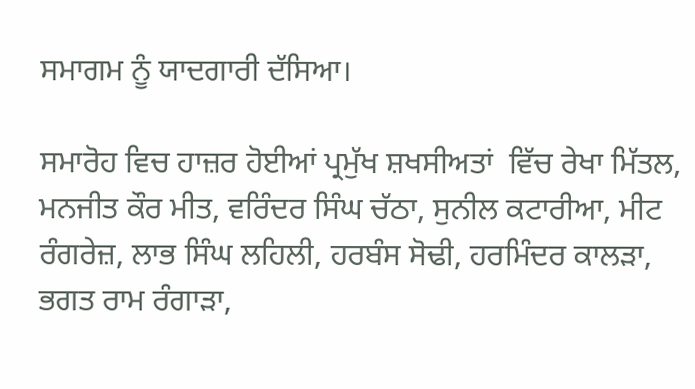ਸਮਾਗਮ ਨੂੰ ਯਾਦਗਾਰੀ ਦੱਸਿਆ।

ਸਮਾਰੋਹ ਵਿਚ ਹਾਜ਼ਰ ਹੋਈਆਂ ਪ੍ਰਮੁੱਖ ਸ਼ਖਸੀਅਤਾਂ  ਵਿੱਚ ਰੇਖਾ ਮਿੱਤਲ, ਮਨਜੀਤ ਕੌਰ ਮੀਤ, ਵਰਿੰਦਰ ਸਿੰਘ ਚੱਠਾ, ਸੁਨੀਲ ਕਟਾਰੀਆ, ਮੀਟ ਰੰਗਰੇਜ਼, ਲਾਭ ਸਿੰਘ ਲਹਿਲੀ, ਹਰਬੰਸ ਸੋਢੀ, ਹਰਮਿੰਦਰ ਕਾਲੜਾ, ਭਗਤ ਰਾਮ ਰੰਗਾੜਾ,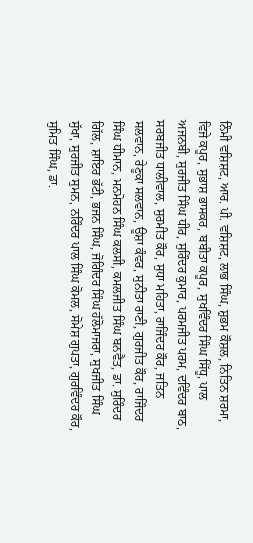ਨਿੰਮੀ ਵਸ਼ਿਸ਼ਟ, ਆਰ. ਪੀ. ਵਸ਼ਿਸ਼ਟ, ਲਾਭ ਸਿੰਘ, ਸ਼ੁਭਮ ਕੌਸ਼ਲ, ਨਿਤਿਨ ਸ਼ਰਮਾ, ਵਿਜੇ ਕਪੂਰ, ਸੁਭਾਸ਼ ਭਾਸਕਰ, ਬਬੀਤਾ ਕਪੂਰ, ਸੁਖਵਿੰਦਰ ਸਿੰਘ ਸਿੱਧੂ, ਪਾਲ ਅਜਨਬੀ, ਸੁਰਜੀਤ ਸਿੰਘ ਧੀਰ, ਸੁਰਿੰਦਰ ਕੁਮਾਰ, ਪਰਮਜੀਤ ਪਰਮ, ਦਵਿੰਦਰ ਬਾਠ, ਸਰਬਜੀਤ ਧਾਲੀਵਾਲ, ਸੁਰਮੀਤ ਕੌਰ, ਸੁਧਾ ਮਹਿਤਾ, ਰਾਜਿੰਦਰ ਕੌਰ, ਜਤਿਨ ਸਲਵਾਨ, ਰੇਣੂਕਾ ਸਲਵਾਨ, ਊਸ਼ਾ ਕੰਵਰ, ਸੁਨੀਤਾ ਰਾਣੀ, ਗੁਰਜੀਤ ਕੌਰ, ਰਾਜਿੰਦਰ ਸਿੰਘ ਧੀਮਾਨ, ਮਨਮੋਹਨ ਸਿੰਘ ਕਲਸੀ, ਕਮਲਜੀਤ ਸਿੰਘ ਬਨਵੈਤ, ਡਾ. ਸੁਰਿੰਦਰ ਗਿੱਲ, ਸ਼ਾਇਰ ਭੱਟੀ, ਭਜਨ ਸਿੰਘ, ਜੋਗਿੰਦਰ ਸਿੰਘ ਹੱਲੋਮਾਜਰਾ, ਸੁਖਜੀਤ ਸਿੰਘ ਸੁੱਖਾ, ਸੁਰਜੀਤ ਸੁਮਨ, ਨਰਿੰਦਰ ਪਾਲ ਸਿੰਘ ਕੋਮਲ, ਸੋਮੇਸ਼ ਗੁਪਤਾ, ਗੁਰਵਿੰਦਰ ਕੌਰ, ਸੁਮਿਤ ਸਿੰਘ, ਡਾ.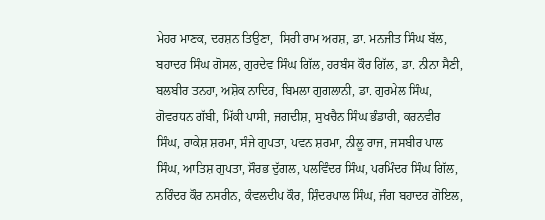ਮੇਹਰ ਮਾਣਕ, ਦਰਸ਼ਨ ਤਿਉਣਾ,  ਸਿਰੀ ਰਾਮ ਅਰਸ਼, ਡਾ. ਮਨਜੀਤ ਸਿੰਘ ਬੱਲ, ਬਹਾਦਰ ਸਿੰਘ ਗੋਸਲ, ਗੁਰਦੇਵ ਸਿੰਘ ਗਿੱਲ, ਹਰਬੰਸ ਕੌਰ ਗਿੱਲ, ਡਾ. ਨੀਨਾ ਸੈਣੀ, ਬਲਬੀਰ ਤਨਹਾ, ਅਸ਼ੋਕ ਨਾਦਿਰ, ਬਿਮਲਾ ਗੁਗਲਾਨੀ, ਡਾ. ਗੁਰਮੇਲ ਸਿੰਘ, ਗੋਵਰਧਨ ਗੱਬੀ, ਮਿੱਕੀ ਪਾਸੀ, ਜਗਦੀਸ਼, ਸੁਖਚੈਨ ਸਿੰਘ ਭੰਡਾਰੀ, ਕਰਨਵੀਰ ਸਿੰਘ, ਰਾਕੇਸ਼ ਸ਼ਰਮਾ, ਸੰਜੇ ਗੁਪਤਾ, ਪਵਨ ਸ਼ਰਮਾ, ਨੀਲੂ ਰਾਜ, ਜਸਬੀਰ ਪਾਲ ਸਿੰਘ, ਆਤਿਸ਼ ਗੁਪਤਾ, ਸੌਰਭ ਦੁੱਗਲ, ਪਲਵਿੰਦਰ ਸਿੰਘ, ਪਰਮਿੰਦਰ ਸਿੰਘ ਗਿੱਲ, ਨਰਿੰਦਰ ਕੌਰ ਨਸਰੀਨ, ਕੰਵਲਦੀਪ ਕੌਰ, ਸ਼ਿੰਦਰਪਾਲ ਸਿੰਘ, ਜੰਗ ਬਹਾਦਰ ਗੋਇਲ,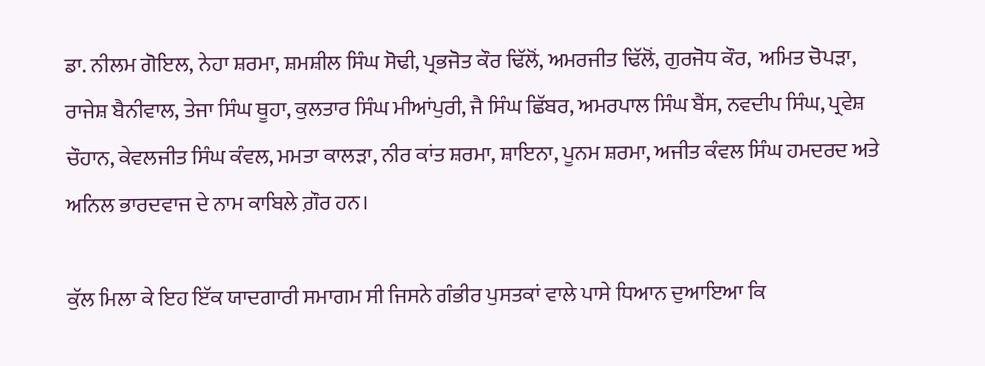ਡਾ. ਨੀਲਮ ਗੋਇਲ, ਨੇਹਾ ਸ਼ਰਮਾ, ਸ਼ਮਸ਼ੀਲ ਸਿੰਘ ਸੋਢੀ, ਪ੍ਰਭਜੋਤ ਕੌਰ ਢਿੱਲੋਂ, ਅਮਰਜੀਤ ਢਿੱਲੋਂ, ਗੁਰਜੋਧ ਕੌਰ,  ਅਮਿਤ ਚੋਪੜਾ, ਰਾਜੇਸ਼ ਬੈਨੀਵਾਲ, ਤੇਜਾ ਸਿੰਘ ਥੂਹਾ, ਕੁਲਤਾਰ ਸਿੰਘ ਮੀਆਂਪੁਰੀ, ਜੈ ਸਿੰਘ ਛਿੱਬਰ, ਅਮਰਪਾਲ ਸਿੰਘ ਬੈਂਸ, ਨਵਦੀਪ ਸਿੰਘ, ਪ੍ਰਵੇਸ਼ ਚੌਹਾਨ, ਕੇਵਲਜੀਤ ਸਿੰਘ ਕੰਵਲ, ਮਮਤਾ ਕਾਲੜਾ, ਨੀਰ ਕਾਂਤ ਸ਼ਰਮਾ, ਸ਼ਾਇਨਾ, ਪੂਨਮ ਸ਼ਰਮਾ, ਅਜੀਤ ਕੰਵਲ ਸਿੰਘ ਹਮਦਰਦ ਅਤੇ ਅਨਿਲ ਭਾਰਦਵਾਜ ਦੇ ਨਾਮ ਕਾਬਿਲੇ ਗ਼ੌਰ ਹਨ।

ਕੁੱਲ ਮਿਲਾ ਕੇ ਇਹ ਇੱਕ ਯਾਦਗਾਰੀ ਸਮਾਗਮ ਸੀ ਜਿਸਨੇ ਗੰਭੀਰ ਪੁਸਤਕਾਂ ਵਾਲੇ ਪਾਸੇ ਧਿਆਨ ਦੁਆਇਆ ਕਿ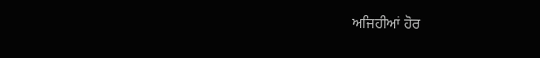ਅਜਿਹੀਆਂ ਹੋਰ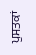ਪੁਸਤਕਾਂ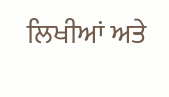ਲਿਖੀਆਂ ਅਤੇ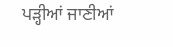ਪੜ੍ਹੀਆਂ ਜਾਣੀਆਂ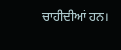ਚਾਹੀਦੀਆਂ ਹਨ।